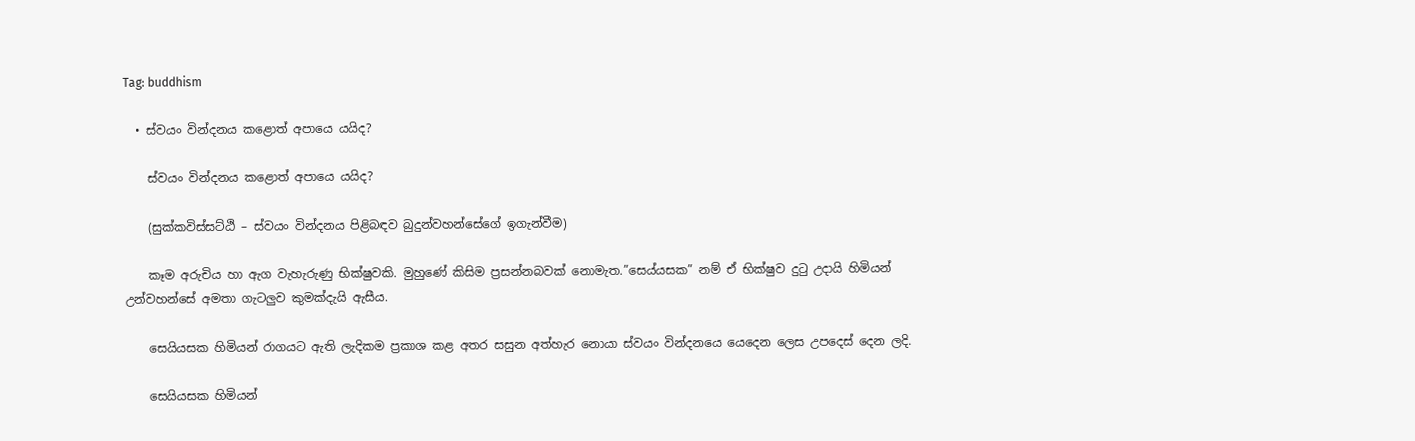Tag: buddhism

  • ස්වයං වින්දනය කළොත් අපායෙ යයිද?

    ස්වයං වින්දනය කළොත් අපායෙ යයිද?

    (සුක්කවිස්සට්ඨි – ස්වයං වින්දනය පිළිබඳව බුදුන්වහන්සේගේ ඉගැන්වීම)

    කෑම අරුචිය හා ඇග වැහැරුණු භික්ෂුවකි. මුහුණේ කිසිම ප්‍රසන්නබවක් නොමැත.”සෙය්යසක” නම් ඒ භික්ෂුව දුටු උදායි හිමියන් උන්වහන්සේ අමතා ගැටලුව කුමක්දැයි ඇසීය.

    සෙයියසක හිමියන් රාගයට ඇති ලැදිකම ප්‍රකාශ කළ අතර සසුන අත්හැර නොයා ස්වයං වින්දනයෙ යෙදෙන ලෙස උපදෙස් දෙන ලදි.

    සෙයියසක හිමියන්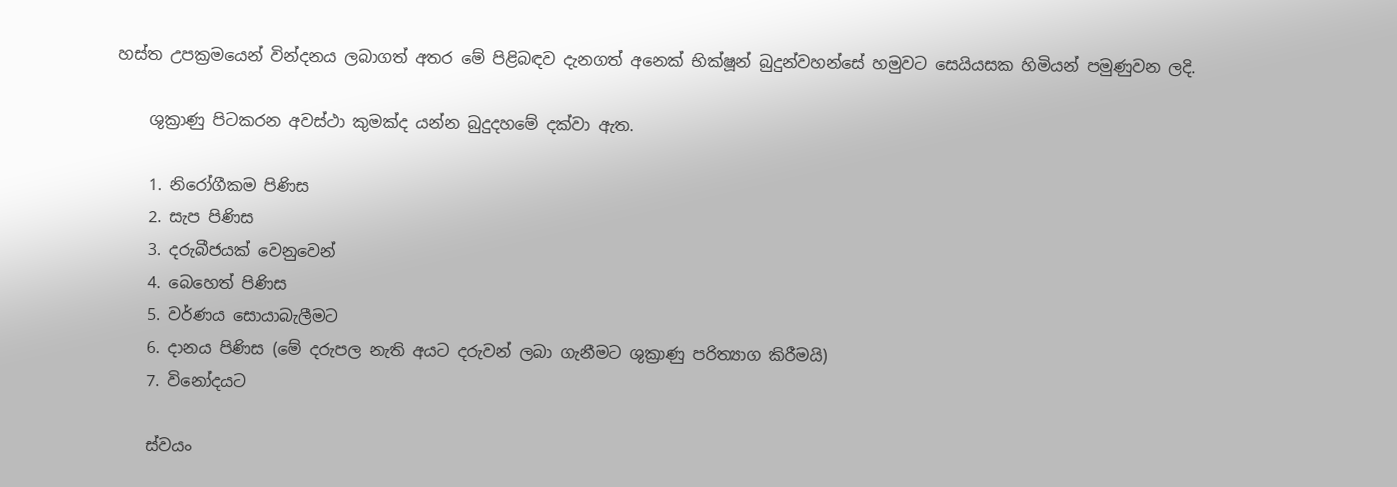හස්ත උපක්‍රමයෙන් වින්දනය ලබාගත් අතර මේ පිළිබඳව දැනගත් අනෙක් භික්ෂූන් බුදුන්වහන්සේ හමුවට සෙයියසක හිමියන් පමුණුවන ලදි.

    ශුක්‍රාණු පිටකරන අවස්ථා කුමක්ද යන්න බුදුදහමේ දක්වා ඇත.

    1. නිරෝගීකම පිණිස
    2. සැප පිණිස
    3. දරුබීජයක් වෙනුවෙන්
    4. බෙහෙත් පිණිස
    5. වර්ණය සොයාබැලීමට
    6. දානය පිණිස (මේ දරුපල නැති අයට දරුවන් ලබා ගැනීමට ශුක්‍රාණු පරිත්‍යාග කිරීමයි)
    7. විනෝදයට

    ස්වයං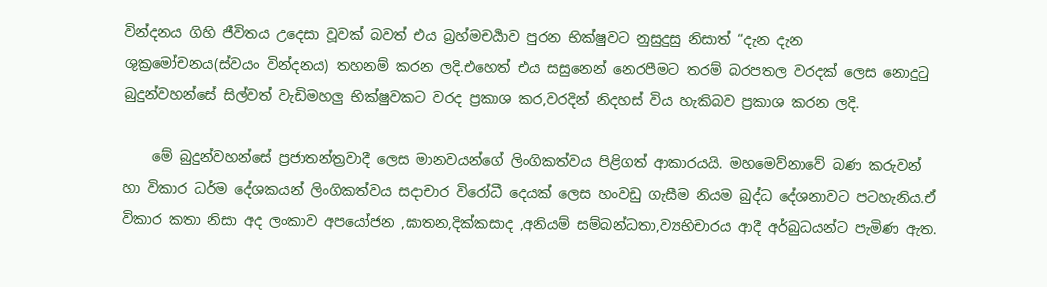වින්දනය ගිහි ජීවිතය උදෙසා වූවක් බවත් එය බ්‍රහ්මචර්‍යාව පුරන භික්ෂුවට නුසුදුසු නිසාත් “දැන දැන ශුක්‍රමෝචනය(ස්වයං වින්දනය) තහනම් කරන ලදි.එහෙත් එය සසුනෙන් නෙරපීමට තරම් බරපතල වරදක් ලෙස නොදුටු බුදුන්වහන්සේ සිල්වත් වැඩිමහලු භික්ෂුවකට වරද ප්‍රකාශ කර,වරදින් නිදහස් විය හැකිබව ප්‍රකාශ කරන ලදි.

    මේ බුදුන්වහන්සේ ප්‍රජාතන්ත්‍රවාදී ලෙස මානවයන්ගේ ලිංගිකත්වය පිළිගත් ආකාරයයි. මහමෙව්නාවේ බණ කරුවන් හා විකාර ධර්ම දේශකයන් ලිංගිකත්වය සදාචාර විරෝධී දෙයක් ලෙස හංවඩු ගැසීම නියම බුද්ධ දේශනාවට පටහැනිය.ඒ විකාර කතා නිසා අද ලංකාව අපයෝජන ,ඝාතන,දික්කසාද ,අනියම් සම්බන්ධතා,ව්‍යභිචාරය ආදී අර්බුධයන්ට පැමිණ ඇත.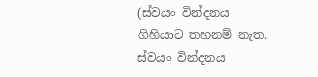(ස්වයං වින්දනය ගිහියාට තහනම් නැත. ස්වයං වින්දනය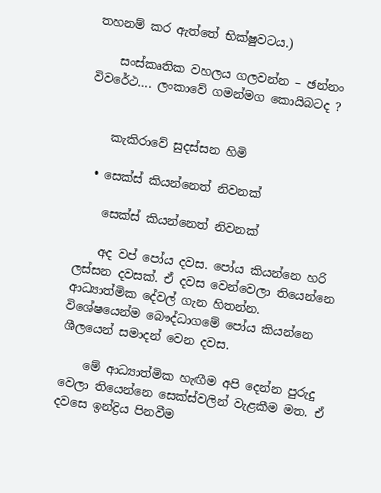තහනම් කර ඇත්තේ භික්ෂුවටය.)

    සංස්කෘතික වහලය ගලවන්න – ඡන්නං විවරේථ…. ලංකාවේ ගමන්මග කොයිබටද ?


    කැකිරාවේ සුදස්සන හිමි

  • සෙක්ස් කියන්නෙත් නිවනක්

    සෙක්ස් කියන්නෙත් නිවනක්

    අද වප් පෝය දවස. පෝය කියන්නෙ හරි ලස්සන දවසක්. ඒ දවස වෙන්වෙලා තියෙන්නෙ ආධ්‍යාත්මික දේවල් ගැන හිතන්න. විශේෂයෙන්ම බෞද්ධාගමේ පෝය කියන්නෙ ශීලයෙන් සමාදන් වෙන දවස.

    මේ ආධ්‍යාත්මික හැඟීම අපි දෙන්න පුරුදු වෙලා තියෙන්නෙ සෙක්ස්වලින් වැළකීම මත. ඒ දවසෙ ඉන්ද්‍රිය පිනවීම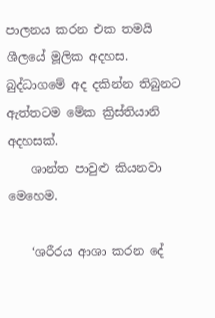පාලනය කරන එක තමයි ශීලයේ මූලික අදහස. බුද්ධාගමේ අද දකින්න තිබුනට ඇත්තටම මේක ක්‍රිස්තියානි අදහසක්.
    ශාන්ත පාවුළු කියනවා මෙහෙම.

    ‘ශරීරය ආශා කරන දේ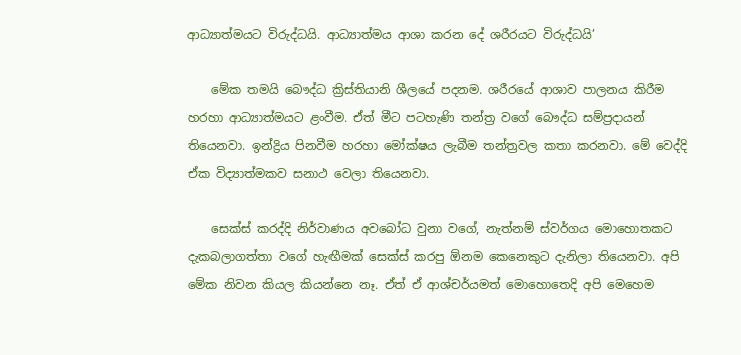ආධ්‍යාත්මයට විරුද්ධයි. ආධ්‍යාත්මය ආශා කරන දේ ශරීරයට විරුද්ධයි’

    මේක තමයි බෞද්ධ ක්‍රිස්තියානි ශීලයේ පදනම. ශරීරයේ ආශාව පාලනය කිරීම හරහා ආධ්‍යාත්මයට ළංවීම. ඒත් මීට පටහැණි තන්ත්‍ර වගේ බෞද්ධ සම්ප්‍රදායන් තියෙනවා. ඉන්ද්‍රිය පිනවීම හරහා මෝක්ෂය ලැබීම තන්ත්‍රවල කතා කරනවා. මේ වෙද්දි ඒක විද්‍යාත්මකව සනාථ වෙලා තියෙනවා.

    සෙක්ස් කරද්දි නිර්වාණය අවබෝධ වුනා වගේ, නැත්නම් ස්වර්ගය මොහොතකට දැකබලාගත්තා වගේ හැඟීමක් සෙක්ස් කරපු ඕනම කෙනෙකුට දැනිලා තියෙනවා. අපි මේක නිවන කියල කියන්නෙ නෑ. ඒත් ඒ ආශ්චර්යමත් මොහොතෙදි අපි මෙහෙම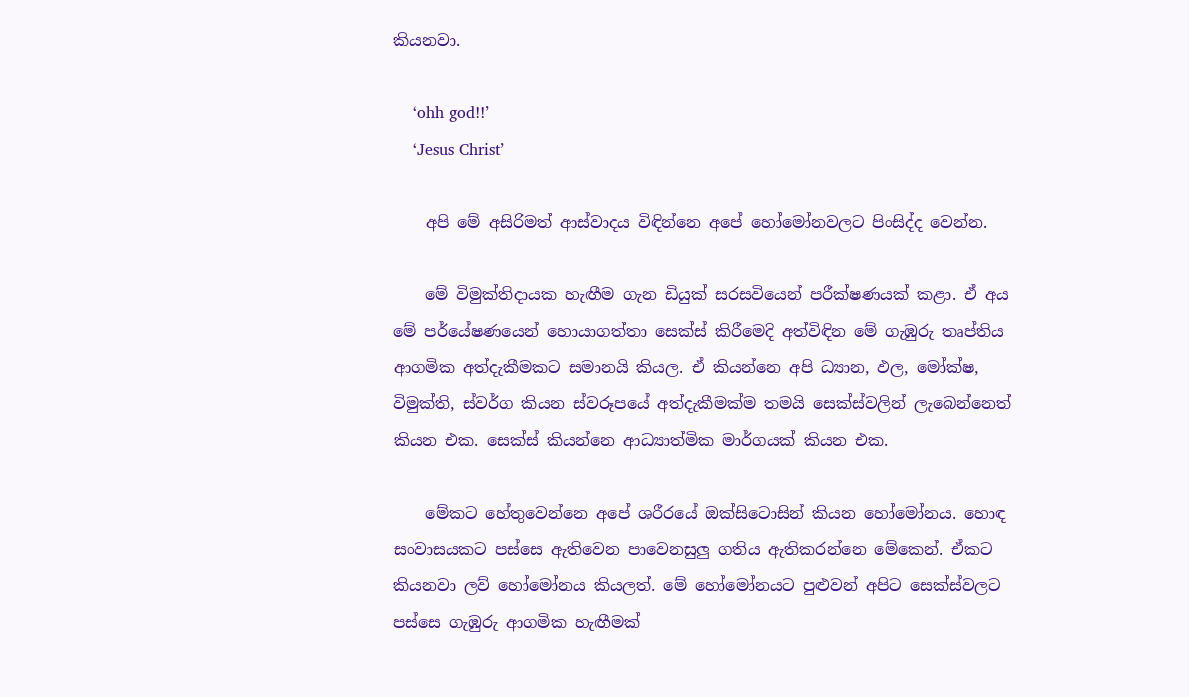කියනවා.

    ‘ohh god!!’
    ‘Jesus Christ’

    අපි මේ අසිරිමත් ආස්වාදය විඳින්නෙ අපේ හෝමෝනවලට පිංසිද්ද වෙන්න.

    මේ විමුක්තිදායක හැඟීම ගැන ඩියුක් සරසවියෙන් පරීක්ෂණයක් කළා. ඒ අය මේ පර්යේෂණයෙන් හොයාගත්තා සෙක්ස් කිරීමෙදි අත්විඳින මේ ගැඹුරු තෘප්තිය ආගමික අත්දැකීමකට සමානයි කියල. ඒ කියන්නෙ අපි ධ්‍යාන, ඵල, මෝක්ෂ, විමුක්ති, ස්වර්ග කියන ස්වරූපයේ අත්දැකීමක්ම තමයි සෙක්ස්වලින් ලැබෙන්නෙත් කියන එක. සෙක්ස් කියන්නෙ ආධ්‍යාත්මික මාර්ගයක් කියන එක.

    මේකට හේතුවෙන්නෙ අපේ ශරීර‍යේ ඔක්සි‍ටොසින් කියන හෝමෝනය. හොඳ සංවාසයකට පස්සෙ ඇතිවෙන පාවෙනසුලු ගතිය ඇතිකරන්නෙ මේකෙන්. ඒකට කියනවා ලව් හෝමෝනය කියලත්. මේ හෝමෝනයට පුළුවන් අපිට සෙක්ස්වලට පස්සෙ ගැඹුරු ආගමික හැඟීමක්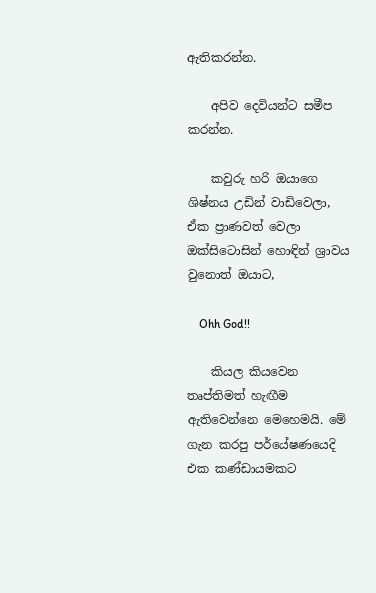ඇතිකරන්න.

    අපිව දෙවියන්ට සමීප කරන්න.

    කවුරු හරි ඔයාගෙ ශිෂ්නය උඩින් වාඩිවෙලා, ඒක ප්‍රාණවත් වෙලා ඔක්සිටොසින් හොඳින් ශ්‍රාවය වුනොත් ඔයාට,

    Ohh God!!

    කියල කියවෙන තෘප්තිමත් හැඟීම ඇතිවෙන්නෙ මෙහෙමයි. මේ ගැන කරපු පර්යේෂණයෙදි එක කණ්ඩායමකට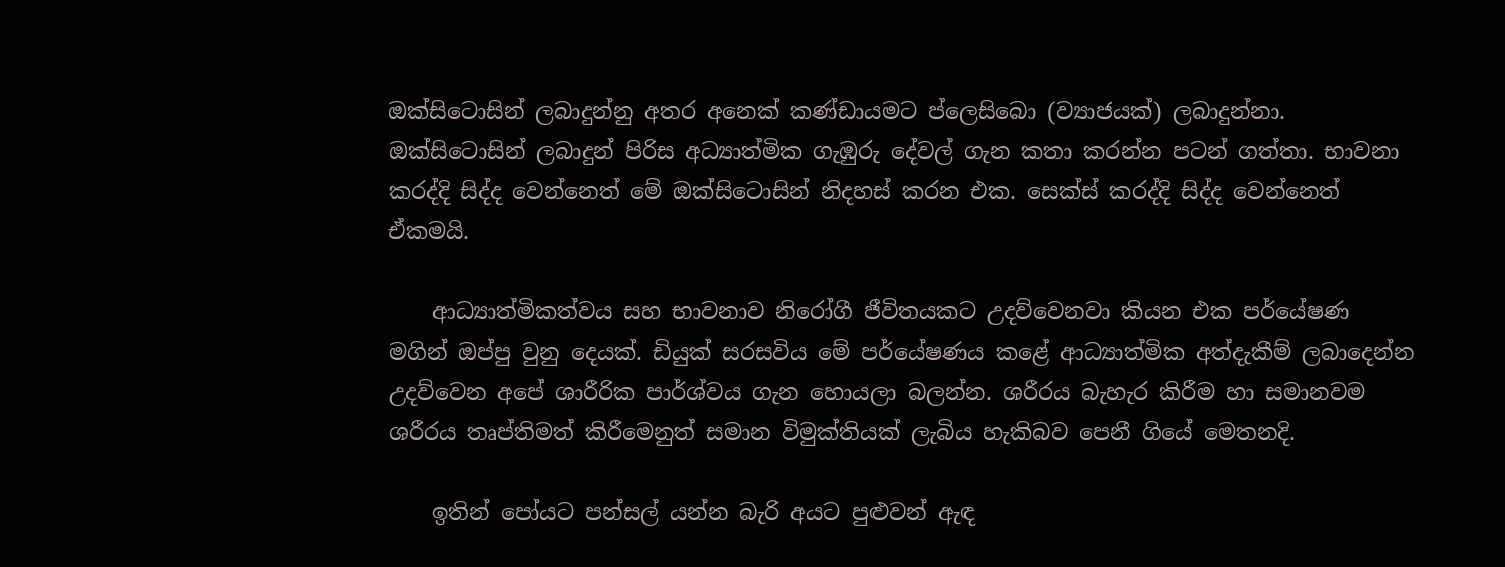ඔක්සිටොසින් ලබාදුන්නු අතර අනෙක් කණ්ඩායමට ප්ලෙසිබො (ව්‍යාජයක්) ලබාදුන්නා. ඔක්සිටොසින් ලබාදුන් පිරිස අධ්‍යාත්මික ගැඹුරු දේවල් ගැන කතා කරන්න පටන් ගත්තා. භාවනා කරද්දි සිද්ද වෙන්නෙත් මේ ඔක්සිටොසින් නිදහස් කරන එක. සෙක්ස් කරද්දි සිද්ද වෙන්නෙත් ඒකමයි.

    ආධ්‍යාත්මිකත්වය සහ භාවනාව නිරෝගී ජීවිතයකට උදව්වෙනවා කියන එක පර්යේෂණ මගින් ඔප්පු වුනු දෙයක්. ඩියුක් සරසවිය මේ පර්යේෂණය කළේ ආධ්‍යාත්මික අත්දැකීම් ලබාදෙන්න උදව්වෙන අපේ ශාරීරික පාර්ශ්වය ගැන හොයලා බලන්න. ශරීරය බැහැර කිරීම හා සමානවම ශරීරය තෘප්තිමත් කිරීමෙනුත් සමාන විමුක්තියක් ලැබිය හැකිබව පෙනී ගියේ මෙතනදි.

    ඉතින් පෝයට පන්සල් යන්න බැරි අයට පුළුවන් ඇඳ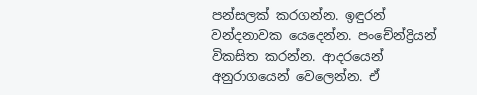පන්සලක් කරගන්න. ඉඳුරන් වන්දනාවක යෙදෙන්න. පංචේන්ද්‍රියන් විකසිත කරන්න. ආදරයෙන් අනුරාගයෙන් වෙලෙන්න. ඒ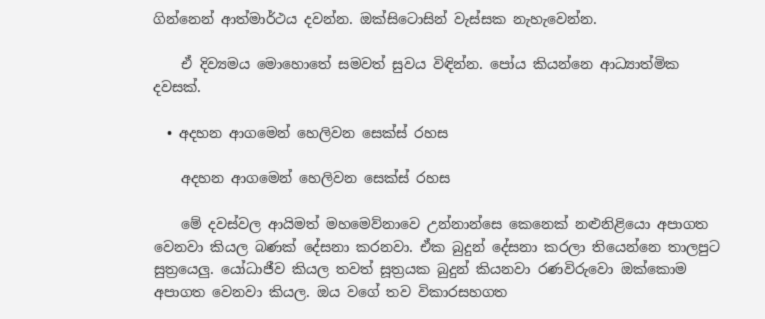ගින්නෙන් ආත්මාර්ථය දවන්න. ඔක්සිටොසින් වැස්සක නැහැවෙන්න.

    ඒ දිව්‍යමය මොහොතේ සමවත් සුවය විඳින්න. පෝය කියන්නෙ ආධ්‍යාත්මික දවසක්.

  • අදහන ආගමෙන් හෙලිවන සෙක්ස් රහස

    අදහන ආගමෙන් හෙලිවන සෙක්ස් රහස

    මේ දවස්වල ආයිමත් මහමෙව්නාවෙ උන්නාන්සෙ කෙනෙක් නළුනිළියො අපාගත වෙනවා කියල බණක් දේසනා කරනවා. ඒක බුදුන් දේසනා කරලා තියෙන්නෙ තාලපුට සුත්‍රයෙලු. යෝධාජීව කියල තවත් සූත්‍රයක බුදුන් කියනවා රණවිරුවො ඔක්කොම අපාගත වෙනවා කියල. ඔය වගේ තව විකාරසහගත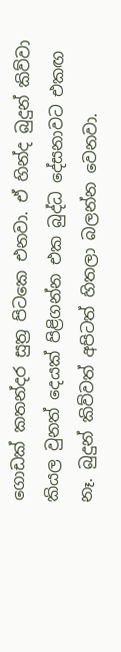ගොඩක් කතන්දර සුත්‍ර පිටකෙ එනවා. ඒ හින්ද බුදුන් කිව්වා කියල වුනත් දෙයක් පිළිගන්න එක බුද්ධ දේසනාවට එකඟ නෑ. බුදුන් කිව්වත් අපිටත් හිතලා බලන්න වෙනවා.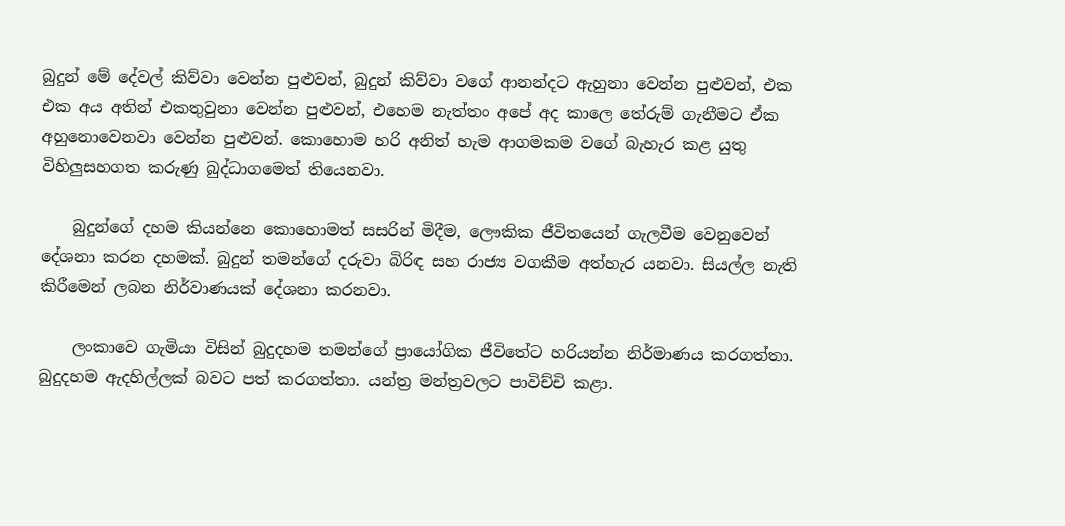බුදුන් මේ දේවල් කිව්වා වෙන්න පුළුවන්, බුදුන් කිව්වා වගේ ආනන්දට ඇහුනා වෙන්න පුළුවන්, එක එක අය අතින් එකතුවුනා වෙන්න පුළුවන්, එහෙම නැත්තං අපේ අද කාලෙ තේරුම් ගැනීමට ඒක අහුනොවෙනවා වෙන්න පුළුවන්. කොහොම හරි අනිත් හැම ආගමකම වගේ බැහැර කළ යුතු විහිලුසහගත කරුණු බුද්ධාගමෙත් තියෙනවා.

    බුදුන්ගේ දහම කියන්නෙ කොහොමත් සසරින් මිදීම, ලෞකික ජීවිතයෙන් ගැලවීම වෙනුවෙන් දේශනා කරන දහමක්. බුදුන් තමන්ගේ දරුවා බිරිඳ සහ රාජ්‍ය වගකීම අත්හැර යනවා. සියල්ල නැති කිරීමෙන් ලබන නිර්වාණයක් දේශනා කරනවා.

    ලංකාවෙ ගැමියා විසින් බුදුදහම තමන්ගේ ප්‍රායෝගික ජීවිතේට හරියන්න නිර්මාණය කරගත්තා. බුදුදහම ඇදහිල්ලක් බවට පත් කරගත්තා. යන්ත්‍ර මන්ත්‍රවලට පාවිච්චි කළා.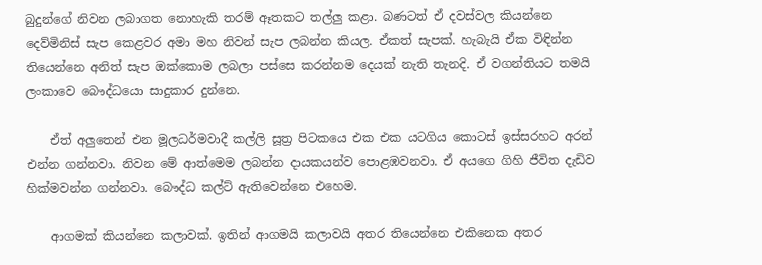බුදුන්ගේ නිවන ලබාගත නොහැකි තරම් ඈතකට තල්ලු කළා. බණටත් ඒ දවස්වල කියන්නෙ දෙව්මිනිස් සැප කෙළවර අමා මහ නිවන් සැප ලබන්න කියල. ඒකත් සැපක්. හැබැයි ඒක විඳින්න තියෙන්නෙ අනිත් සැප ඔක්කොම ලබලා පස්සෙ කරන්නම දෙයක් නැති තැනදි. ඒ වගන්තියට තමයි ලංකාවෙ ‍බෞද්ධයො සාදුකාර දුන්නෙ.

    ඒත් අලුතෙන් එන මූලධර්මවාදී කල්ලි සූත්‍ර පිටකයෙ එක එක යටගිය කොටස් ඉස්සරහට අරන් එන්න ගන්නවා. නිවන මේ ආත්මෙම ලබන්න දායකයන්ව පොළඹවනවා. ඒ අයගෙ ගිහි ජීවිත දැඩිව හික්මවන්න ගන්නවා. බෞද්ධ කල්ට් ඇතිවෙන්නෙ එහෙම.

    ආගමක් කියන්නෙ කලාවක්. ඉතින් ආගමයි කලාවයි අතර තියෙන්නෙ එකිනෙක අතර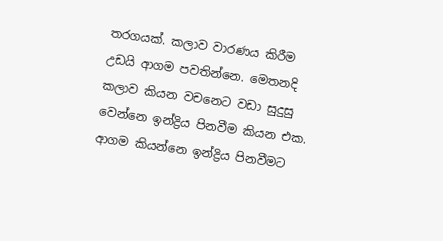තරගයක්. කලාව වාරණය කිරීම උඩයි ආගම පවතින්නෙ. මෙතනදි කලාව කියන වචනෙට වඩා සුදුසු වෙන්නෙ ඉන්ද්‍රිය පිනවීම කියන එක. ආගම කියන්නෙ ඉන්ද්‍රිය පිනවීමට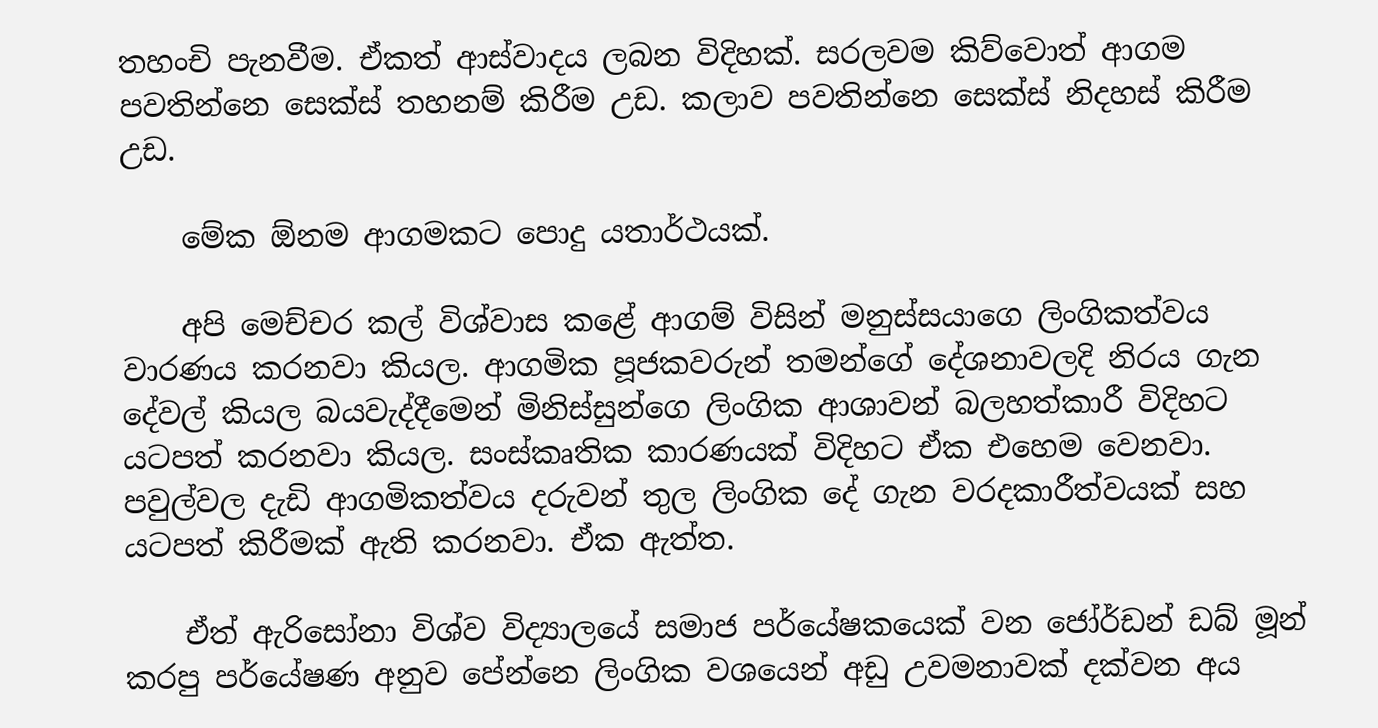තහංචි පැනවීම. ඒකත් ආස්වාදය ලබන විදිහක්. සරලවම කිව්වොත් ආගම පවතින්නෙ සෙක්ස් තහනම් කිරීම උඩ. කලාව පවතින්නෙ සෙක්ස් නිදහස් කිරීම උඩ.

    මේක ඕනම ආගමකට පොදු යතාර්ථයක්.

    අපි ‍මෙච්චර කල් විශ්වාස කළේ ආගම් විසින් මනුස්සයාගෙ ලිංගිකත්වය වාරණය කරනවා කියල. ආගමික පූජකවරුන් තමන්ගේ දේශනාවලදි නිරය ගැන දේවල් කියල බයවැද්දීමෙන් මිනිස්සුන්ගෙ ලිංගික ආශාවන් බලහත්කාරී විදිහට යටපත් කරනවා කියල. සංස්කෘතික කාරණයක් විදිහට ඒක එහෙම වෙනවා. පවුල්වල දැඩි ආගමිකත්වය දරුවන් තුල ලිංගික දේ ගැන වරදකාරීත්වයක් සහ යටපත් කිරීමක් ඇති කරනවා. ඒක ඇත්ත.

    ඒත් ඇරිසෝනා විශ්ව විද්‍යාලයේ සමාජ පර්යේෂකයෙක් වන ජෝර්ඩන් ඩබ් මූන් කරපු පර්යේෂණ අනුව පේන්නෙ ලිංගික වශයෙන් අඩු උවමනාවක් දක්වන අය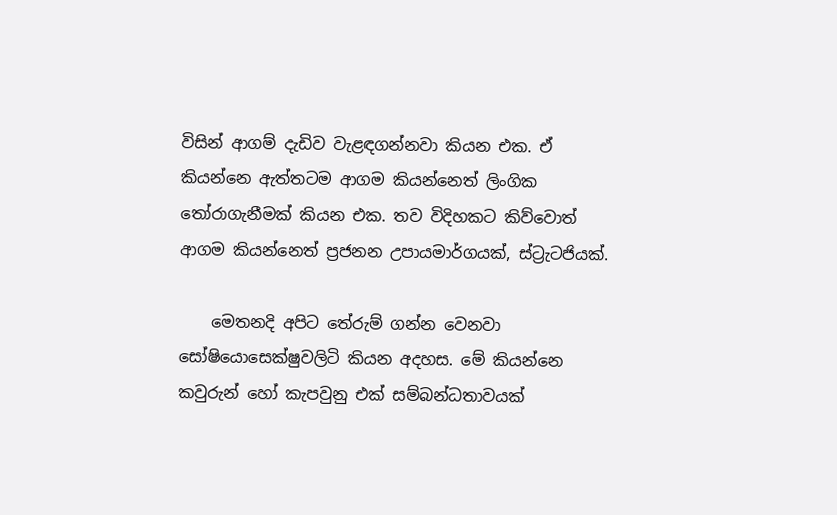විසින් ආගම් දැඩිව වැළඳගන්නවා කියන එක. ඒ කියන්නෙ ඇත්තටම ආගම කියන්නෙත් ලිංගික තෝරාගැනීමක් කියන එක. තව විදිහකට කිව්වොත් ආගම කියන්නෙත් ප්‍රජනන උපායමාර්ගයක්, ස්ට්‍රැටජියක්.

    මෙතනදි අපිට තේරුම් ගන්න වෙනවා සෝෂියොසෙක්ෂුවලිටි කියන අදහස. මේ කියන්නෙ කවුරුන් හෝ කැපවුනු එක් සම්බන්ධතාවයක්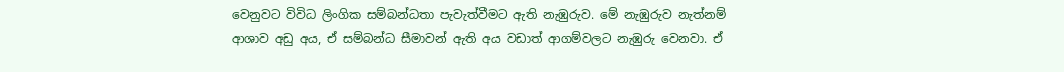වෙනුවට විවිධ ලිංගික සම්බන්ධතා පැවැත්වීමට ඇති නැඹුරුව. මේ නැඹුරුව නැත්නම් ආශාව අඩු අය, ඒ සම්බන්ධ සීමාවන් ඇති අය වඩාත් ආගම්වලට නැඹුරු වෙනවා. ඒ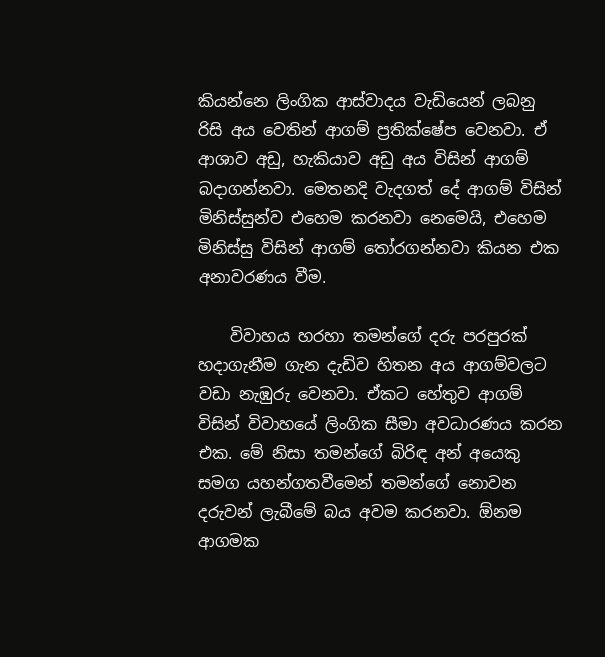කියන්නෙ ලිංගික ආස්වාදය වැඩියෙන් ලබනු රිසි අය වෙතින් ආගම් ප්‍රති‍ක්ෂේප වෙනවා. ඒ ආශාව අඩු, හැකියාව අඩු අය විසින් ආගම් බදාගන්නවා. මෙතනදි වැදගත් දේ ආගම් විසින් මිනිස්සුන්ව එහෙම කරනවා නෙමෙයි, එහෙම මිනිස්සු විසින් ආගම් තෝරගන්නවා කියන එක අනාවරණය වීම.

    විවාහය හරහා තමන්ගේ දරු පරපුරක් හදාගැනීම ගැන දැඩිව හිතන අය ආගම්වලට වඩා නැඹුරු වෙනවා. ඒකට හේතුව ආගම් විසින් විවාහයේ ලිංගික සීමා අවධාරණය කරන එක. මේ නිසා තමන්ගේ බිරිඳ අන් අයෙකු සමග යහන්ගතවීමෙන් තමන්ගේ නොවන දරුවන් ලැබීමේ බය අවම කරනවා. ඕනම ආගමක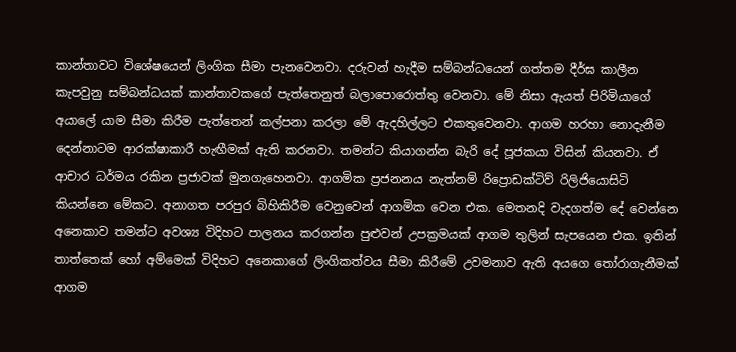කාන්තාවට විශේෂයෙන් ලිංගික සීමා පැනවෙනවා. දරුවන් හැදීම සම්බන්ධයෙන් ගත්තම දීර්ඝ කාලීන කැපවුනු සම්බන්ධයක් කාන්තාවකගේ පැත්තෙනුත් බලාපොරොත්තු වෙනවා. මේ නිසා ඇයත් පිරිමියාගේ අයාලේ යාම සීමා කිරීම පැත්තෙන් කල්පනා කරලා මේ ඇදහිල්ලට එකතුවෙනවා. ආගම හරහා නොදැනීම දෙන්නාටම ආරක්ෂාකාරී හැඟීමක් ඇති කරනවා. තමන්ට කියාගන්න බැරි දේ පූජකයා විසින් කියනවා. ඒ ආචාර ධර්මය රකින ප්‍රජාවක් මුනගැහෙනවා. ආගමික ප්‍රජනනය නැත්නම් රිප්‍රොඩක්ටිව් රිලි‍ජියොසිටි කියන්නෙ මේකට. අනාගත පරපුර බිහිකිරීම වෙනුවෙන් ආගමික වෙන එක. මෙතනදි වැදගත්ම දේ වෙන්නෙ අනෙකාව තමන්ට අවශ්‍ය විදිහට පාලනය කරගන්න පුළුවන් උපක්‍රමයක් ආගම තුලින් සැපයෙන එක. ඉතින් තාත්තෙක් හෝ අම්මෙක් විදිහට අනෙකාගේ ලිංගිකත්වය සීමා කිරීමේ උවමනාව ඇති අයගෙ තෝරාගැනීමක් ආගම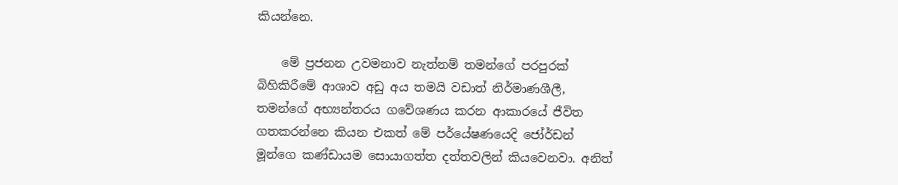කියන්නෙ.

    මේ ප්‍රජනන උවමනාව නැත්නම් තමන්ගේ පරපුරක් බිහිකිරීමේ ආශාව අඩු අය තමයි වඩාත් නිර්මාණශීලී, තමන්ගේ අභ්‍යන්තරය ගවේශණය කරන ආකාරයේ ජීවිත ගතකරන්නෙ කියන එකත් මේ පර්යේෂණයෙදි ජෝර්ඩන් මූන්ගෙ කණ්ඩායම සොයාගත්ත දත්තවලින් කියවෙනවා. අනිත්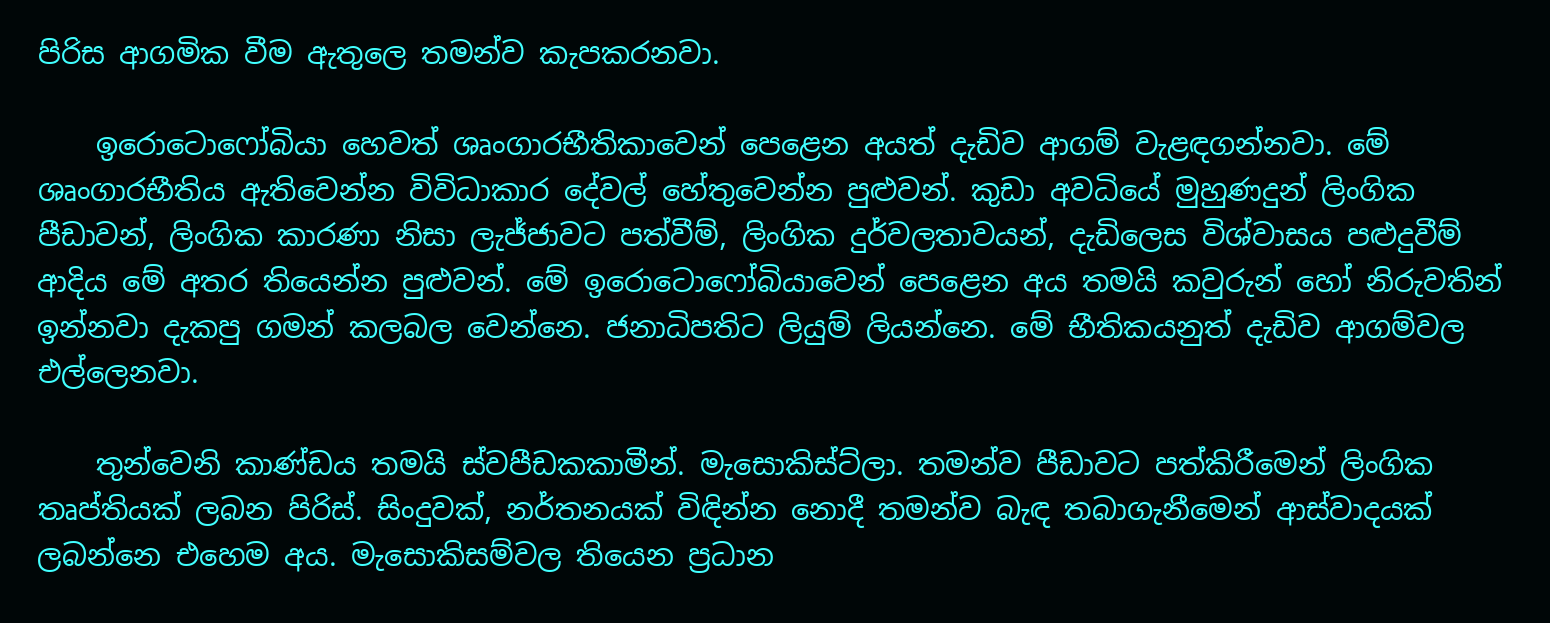පිරිස ආගමික වීම ඇතුලෙ තමන්ව කැපකරනවා.

    ඉරොටොෆෝබියා හෙවත් ශෘංගාරභීතිකාවෙන් පෙළෙන අයත් දැඩිව ආගම් වැළඳගන්නවා. මේ ශෘංගාරභීතිය ඇතිවෙන්න විවිධාකාර දේවල් හේතුවෙන්න පුළුවන්. කුඩා අවධියේ මුහුණදුන් ලිංගික පීඩාවන්, ලිංගික කාරණා නිසා ලැජ්ජාවට පත්වීම්, ලිංගික දුර්වලතාවයන්, දැඩිලෙස විශ්වාසය පළුදුවීම් ආදිය මේ අතර තියෙන්න පුළුවන්. මේ ඉරොටොෆෝබියාවෙන් පෙළෙන අය තමයි කවුරුන් හෝ නිරුවතින් ඉන්නවා දැකපු ගමන් කලබල වෙන්නෙ. ජනාධිපතිට ලියුම් ලියන්නෙ. මේ භීතිකයනුත් දැඩිව ආගම්වල එල්ලෙනවා.

    තුන්වෙනි කාණ්ඩය තමයි ස්වපීඩකකාමීන්. මැසොකිස්ට්ලා. තමන්ව පීඩාවට පත්කිරීමෙන් ලිංගික තෘප්තියක් ලබන පිරිස්. සිංදුවක්, නර්තනයක් විඳින්න නොදී තමන්ව බැඳ තබාගැනීමෙන් ආස්වාදයක් ලබන්නෙ එහෙම අය. මැසොකිසම්වල තියෙන ප්‍රධාන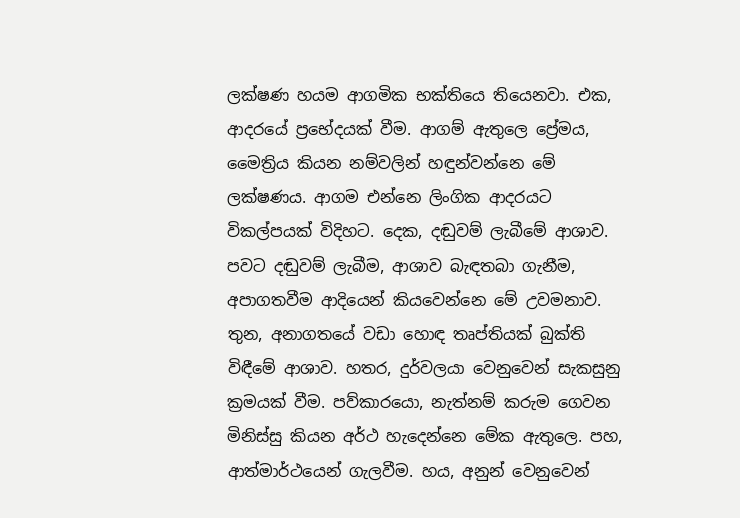ලක්ෂණ හයම ආගමික භක්තියෙ තියෙනවා. එක, ආදරයේ ප්‍රභේදයක් වීම. ආගම් ඇතුලෙ ප්‍රේමය, මෛත්‍රිය කියන නම්වලින් හඳුන්වන්නෙ මේ ලක්ෂණය. ආගම එන්නෙ ලිංගික ආදරයට විකල්පයක් විදිහට. දෙක, දඬුවම් ලැබීමේ ආශාව. පවට දඬුවම් ලැබීම, ආශාව බැඳතබා ගැනීම, අපාගතවීම ආදියෙන් කියවෙන්නෙ මේ උවමනාව. තුන, අනාගතයේ වඩා හොඳ තෘප්තියක් බුක්ති විඳීමේ ආශාව. හතර, දුර්වලයා වෙනුවෙන් සැකසුනු ක්‍රමයක් වීම. පව්කාරයො, නැත්නම් කරුම ගෙවන මිනිස්සු කියන අර්ථ හැදෙන්නෙ මේක ඇතුලෙ. පහ, ආත්මාර්ථයෙන් ගැලවීම. හය, අනුන් වෙනුවෙන්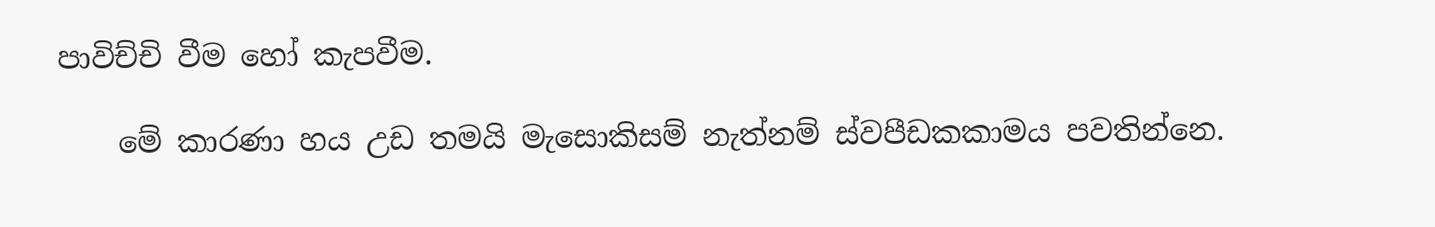පාවිච්චි වීම හෝ කැපවීම.

    මේ කාරණා හය උඩ තමයි මැසොකිසම් නැත්නම් ස්වපීඩකකාමය පවතින්නෙ.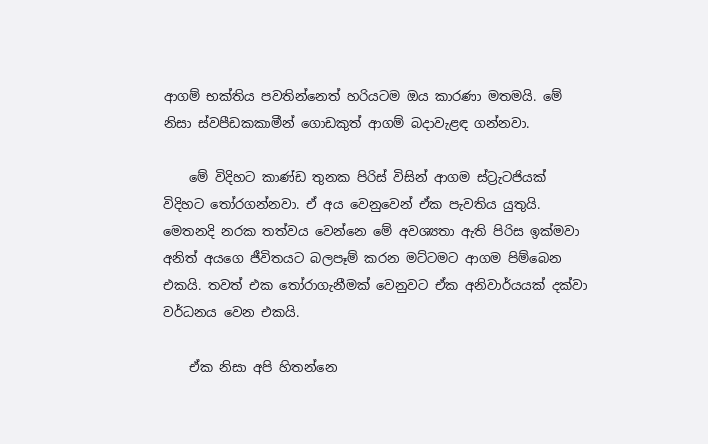ආගම් භක්තිය පවතින්නෙත් හරියටම ඔය කාරණා මතමයි. මේ නිසා ස්වපීඩකකාමීන් ගොඩකුත් ආගම් බදාවැළඳ ගන්නවා.

    මේ විදිහට කාණ්ඩ තුනක පිරිස් විසින් ආගම ස්ට්‍රැටජියක් විදිහට තෝරගන්නවා. ඒ අය වෙනුවෙන් ඒක පැවතිය යුතුයි. මෙතනදි නරක තත්වය වෙන්නෙ මේ අවශ්‍යතා ඇති පිරිස ඉක්මවා අනිත් අයගෙ ජීවිතයට බලපෑම් කරන මට්ටමට ආගම පිම්බෙන එකයි. තවත් එක තෝරාගැනීමක් වෙනුවට ඒක අනිවාර්යයක් දක්වා වර්ධනය වෙන එකයි.

    ඒක නිසා අපි හිතන්නෙ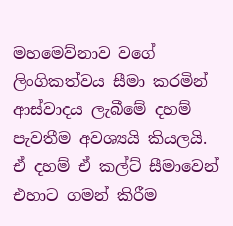මහමෙව්නාව වගේ ලිංගිකත්වය සීමා කරමින් ආස්වාදය ලැබීමේ දහම් පැවතීම අවශ්‍යයි කියලයි. ඒ දහම් ඒ කල්ට් සීමාවෙන් එහාට ගමන් කිරීම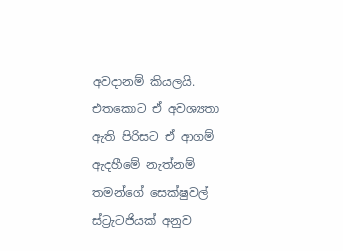අවදානම් කියලයි. එතකොට ඒ අවශ්‍යතා ඇති පිරිසට ඒ ආගම් ඇදහීමේ නැත්නම් තමන්ගේ සෙක්ෂුවල් ස්ට්‍රැටජියක් අනුව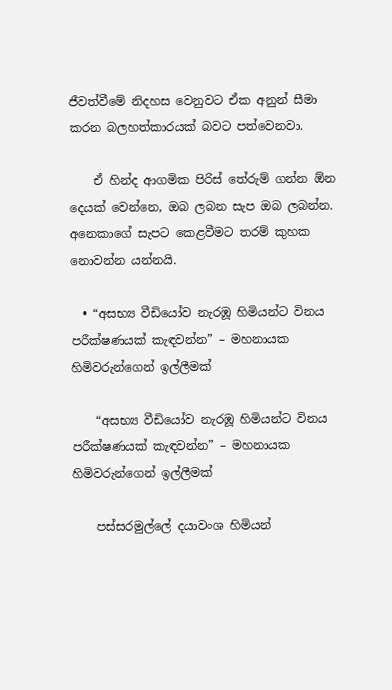ජීවත්වීමේ නිදහස වෙනුවට ඒක අනුන් සීමා කරන බලහත්කාරයක් බවට පත්වෙනවා.

    ඒ හින්ද ආගමික පිරිස් තේරුම් ගන්න ඕන දෙයක් වෙන්නෙ, ඔබ ලබන සැප ඔබ ලබන්න. අනෙකාගේ සැපට කෙළවීමට තරම් කුහක නොවන්න යන්නයි.

  • “අසභ්‍ය වීඩියෝව නැරඹූ හිමියන්ට විනය පරීක්ෂණයක් කැඳවන්න” – මහනායක හිමිවරුන්ගෙන් ඉල්ලීමක්

    “අසභ්‍ය වීඩියෝව නැරඹූ හිමියන්ට විනය පරීක්ෂණයක් කැඳවන්න” – මහනායක හිමිවරුන්ගෙන් ඉල්ලීමක්

    පස්සරමුල්ලේ දයාවංශ හිමියන්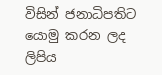විසින් ජනාධිපතිට යොමු කරන ලද ලිපිය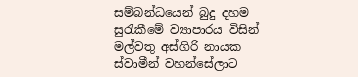සම්බන්ධයෙන් බුදු දහම සුරැකීමේ ව්‍යාපාරය විසින් මල්වතු අස්ගිරි නායක ස්වාමීන් වහන්සේලාට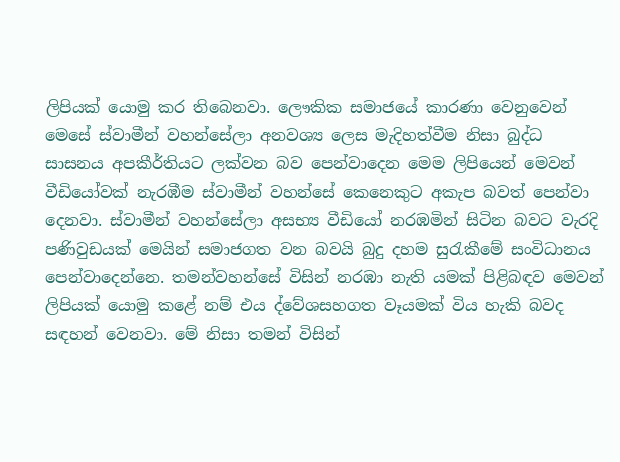ලිපියක් යොමු කර තිබෙනවා. ලෞකික සමාජයේ කාරණා වෙනුවෙන් මෙසේ ස්වාමීන් වහන්සේලා අනවශ්‍ය ලෙස මැදිහත්වීම නිසා බුද්ධ සාසනය අපකීර්තියට ලක්වන බව පෙන්වාදෙන මෙම ලිපියෙන් මෙවන් වීඩියෝවක් නැරඹීම ස්වාමීන් වහන්සේ කෙනෙකුට අකැප බවත් පෙන්වා දෙනවා. ස්වාමීන් වහන්සේලා අසභ්‍ය වීඩියෝ නරඹමින් සිටින බවට වැරදි පණිවුඩයක් මෙයින් සමාජගත වන බවයි බුදු දහම සුරැකීමේ සංවිධානය පෙන්වාදෙන්නෙ. තමන්වහන්සේ විසින් නරඹා නැති යමක් පිළිබඳව මෙවන් ලිපියක් යොමු කළේ නම් එය ද්වේශසහගත වෑයමක් විය හැකි බවද සඳහන් වෙනවා. මේ නිසා තමන් විසින්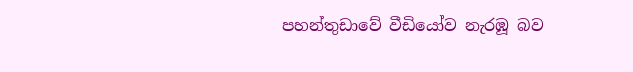පහන්තුඩාවේ වීඩියෝව නැරඹූ බව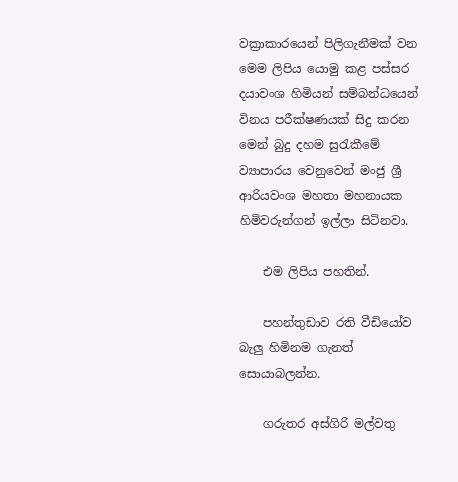වක්‍රාකාරයෙන් පිලිගැනීමක් වන මෙම ලිපිය යොමු කළ පස්සර දයාවංශ හිමියන් සම්බන්ධයෙන් විනය පරීක්ෂණයක් සිදු කරන මෙන් ‍බුදු දහම සුරැකීමේ ව්‍යාපාරය වෙනුවෙන් මංජු ශ්‍රී ආරියවංශ මහතා මහනායක හිමිවරුන්ගන් ඉල්ලා සිටිනවා.

    එම ලිපිය පහතින්.

    පහන්තුඩාව රති වීඩියෝව බැලු හිමිනම ගැනත් සොයාබලන්න.

    ගරුතර අස්ගිරි මල්වතු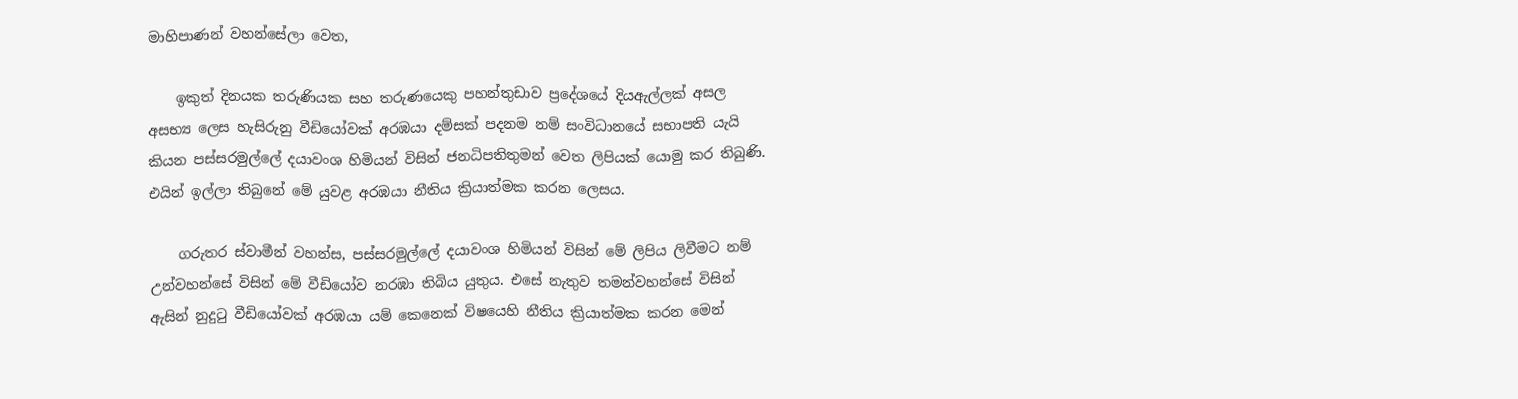මාහිපාණන් වහන්සේලා වෙත,

    ඉකුත් දිනයක තරුණියක සහ තරුණයෙකු පහන්තුඩාව ප්‍රදේශ‍යේ දියඇල්ලක් අසල අසභ්‍ය ලෙස හැසිරුනු වීඩියෝවක් අරඹයා දම්සක් පදනම නම් සංවිධානයේ සභාපති යැයි කියන පස්සරමුල්ලේ දයාවංශ හිමියන් විසින් ජනධිපතිතුමන් වෙත ලිපියක් යොමු කර තිබුණි. එයින් ඉල්ලා තිබුනේ මේ යුවළ අරඹයා නීතිය ක්‍රියාත්මක කරන ලෙසය.

    ගරුතර ස්වාමීන් වහන්ස, පස්සරමුල්ලේ දයාවංශ හිමියන් විසින් මේ ලිපිය ලිවීමට නම් උන්වහන්සේ විසින් මේ වීඩියෝව නරඹා තිබිය යුතුය. එසේ නැතුව තමන්වහන්සේ විසින් ඇසින් නුදුටු වීඩියෝවක් අරඹයා යම් කෙනෙක් විෂයෙහි නීතිය ක්‍රියාත්මක කරන මෙන්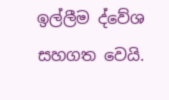ඉල්ලීම ද්වේශ සහගත වෙයි.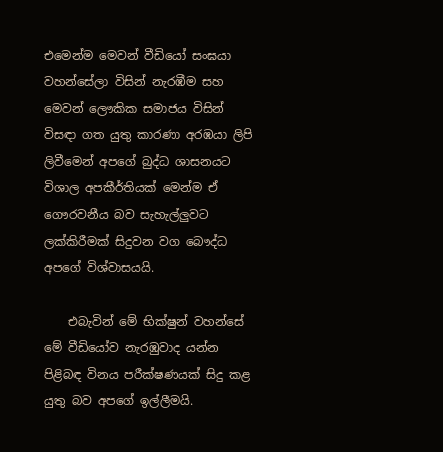එමෙන්ම මෙවන් වීඩියෝ සංඝයා වහන්සේලා විසින් නැරඹීම සහ මෙවන් ලෞකික සමාජය විසින් විසඳා ගත යුතු කාරණා අරඹයා ලිපි ලිවීමෙන් අපගේ බුද්ධ ශාසනයට විශාල අපකීර්තියක් මෙන්ම ඒ ගෞරවනීය බව සැහැල්ලුවට ලක්කිරීමක් සිදුවන වග බෞද්ධ අපගේ විශ්වාසයයි.

    එබැවින් මේ භික්ෂුන් වහන්සේ මේ වීඩියෝව නැරඹුවාද යන්න පිළිබඳ විනය පරීක්ෂණයක් සිදු කළ යුතු බව අපගේ ඉල්ලීමයි.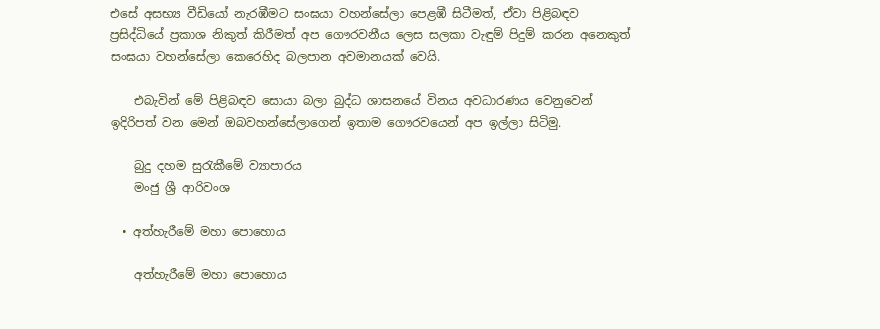එසේ අසභ්‍ය වීඩියෝ නැරඹීමට සංඝයා වහන්සේලා පෙළඹී සිටීමත්, ඒවා පිළිබඳව ප්‍රසිද්ධියේ ප්‍රකාශ නිකුත් කිරීමත් අප ගෞරවනීය ලෙස සලකා වැඳුම් පිදුම් කරන අනෙකුත් සංඝයා වහන්සේලා කෙරෙහිද බලපාන අවමානයක් වෙයි.

    එබැවින් මේ පිළිබඳව සොයා බලා බුද්ධ ශාසනයේ විනය අවධාරණය වෙනුවෙන් ඉදිරිපත් වන මෙන් ඔබවහන්සේලාගෙන් ඉතාම ගෞරවයෙන් අප ඉල්ලා සිටිමු.

    බුදු දහම සුරැකීමේ ව්‍යාපාරය
    මංජු ශ්‍රී ආරිවංශ

  • අත්හැරීමේ මහා පොහොය

    අත්හැරීමේ මහා පොහොය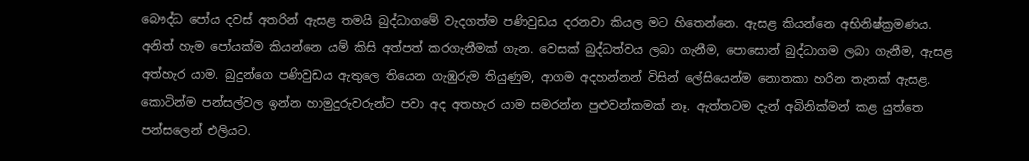බෞද්ධ පෝය දවස් අතරින් ඇසළ තමයි බුද්ධාගමේ වැදගත්ම පණිවුඩය දරනවා කියල මට හිතෙන්නෙ. ඇසළ කියන්නෙ අභිනිෂ්ක්‍රමණය. අනිත් හැම පෝයක්ම කියන්නෙ යම් කිසි අත්පත් කරගැනීමක් ගැන. වෙසක් බුද්ධත්වය ලබා ගැනීම, පොසොන් බුද්ධාගම ලබා ගැනීම, ඇසළ අත්හැර යාම. බුදුන්ගෙ පණිවුඩය ඇතුලෙ තියෙන ගැඹුරුම තියුණුම, ආගම අදහන්නන් විසින් ලේසියෙන්ම නොතකා හරින තැනක් ඇසළ. කොටින්ම පන්සල්වල ඉන්න හාමුදුරුවරුන්ට පවා අද අතහැර යාම සමරන්න පුළුවන්කමක් නෑ. ඇත්තටම දැන් අබිනික්මන් කළ යුත්තෙ පන්සලෙන් එලියට.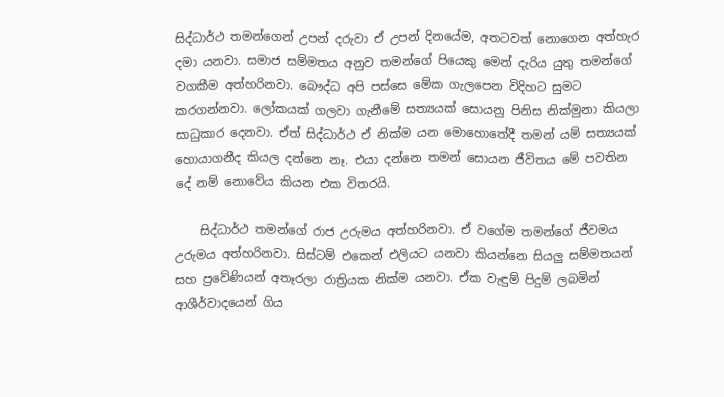සිද්ධාර්ථ තමන්ගෙන් උපන් දරුවා ඒ උපන් දිනයේම, අතටවත් නොගෙන අත්හැර දමා යනවා. සමාජ සම්මතය අනුව තමන්ගේ පියෙකු මෙන් දැරිය යුතු තමන්ගේ වගකීම අත්හරිනවා. බෞද්ධ අපි පස්සෙ මේක ගැලපෙන විදිහට සුමට කරගන්නවා. ලෝකයක් ගලවා ගැනීමේ සත්‍යයක් සොයනු පිනිස නික්මුනා කියලා සාධුකාර දෙනවා. ඒත් සිද්ධාර්ථ ඒ නික්ම යන මොහොතේදී තමන් යම් සත්‍යයක් හොයාගනීද කියල දන්නෙ නෑ. එයා දන්නෙ තමන් සොයන ජීවිතය මේ පවතින දේ නම් නොවේය කියන එක විතරයි.

    සිද්ධාර්ථ තමන්ගේ රාජ උරුමය අත්හරිනවා. ඒ වගේම තමන්ගේ ජීවමය උරුමය අත්හරිනවා. සිස්ටම් එකෙන් එලියට යනවා කියන්නෙ සියලු සම්මතයන් සහ ප්‍රවේණියන් අතෑරලා රාත්‍රියක නික්ම යනවා. ඒක වැඳුම් පිදුම් ලබමින් ආශීර්වාදයෙන් ගිය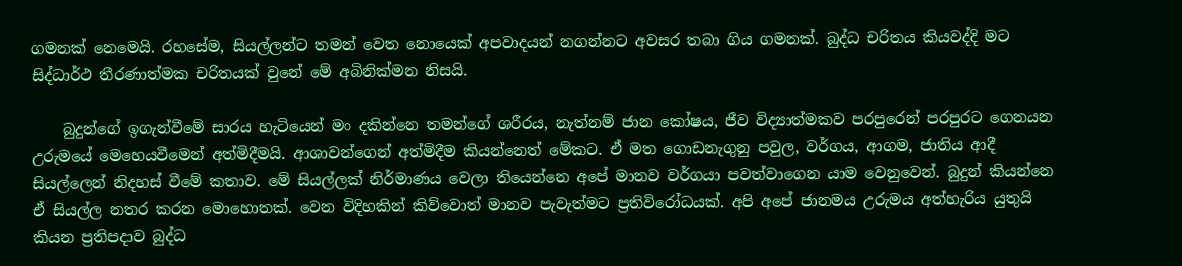ගමනක් නෙමෙයි. රහසේම, සියල්ලන්ට තමන් වෙත නොයෙක් අපවාදයන් නගන්නට අවසර තබා ගිය ගමනක්. බුද්ධ චරිතය කියවද්දි මට සිද්ධාර්ථ තීරණාත්මක චරිතයක් වුනේ මේ අබිනික්මන නිසයි.

    බුදුන්ගේ ඉගැන්වීමේ සාරය හැටියෙන් මං දකින්නෙ තමන්ගේ ශරීරය, නැත්නම් ජාන කෝෂය, ජීව විද්‍යාත්මකව පරපුරෙන් පරපුරට ගෙනයන උරුමයේ මෙහෙයවීමෙන් අත්මිදීමයි. ආශාවන්ගෙන් අත්මිදීම කියන්නෙත් මේකට. ඒ මත ගොඩනැගුනු පවුල, වර්ගය, ආගම, ජාතිය ආදී සියල්ලෙන් නිදහස් වීමේ කතාව. මේ සියල්ලක් නිර්මාණය වෙලා තියෙන්නෙ අපේ මානව වර්ගයා පවත්වාගෙන යාම වෙනුවෙන්. බුදුන් කියන්නෙ ඒ සියල්ල නතර කරන මොහොතක්. වෙන විදිහකින් කිව්වොත් මානව පැවැත්මට ප්‍රතිවිරෝධයක්. අපි අපේ ජානමය උරුමය අත්හැරිය යුතුයි කියන ප්‍රතිපදාව බුද්ධ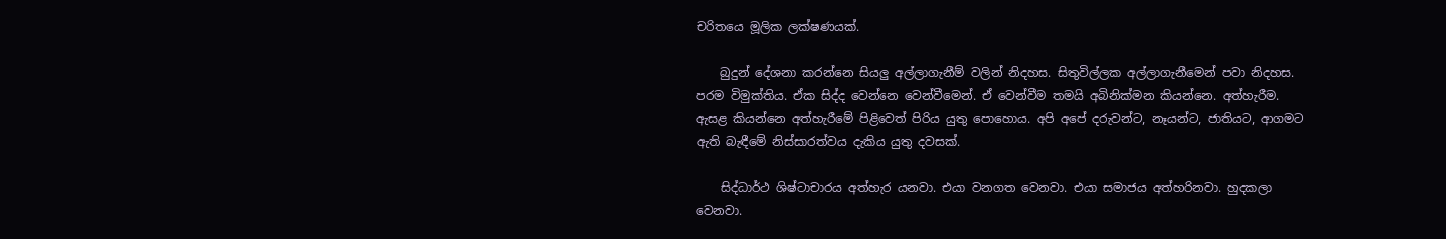චරිතයෙ මූලික ලක්ෂණයක්.

    බුදුන් දේශනා කරන්නෙ සියලු අල්ලාගැනීම් වලින් නිදහස. සිතුවිල්ලක අල්ලාගැනීමෙන් පවා නිදහස. පරම විමුක්තිය. ඒක සිද්ද වෙන්නෙ වෙන්වීමෙන්. ඒ වෙන්වීම තමයි අබිනික්මන කියන්නෙ. අත්හැරීම. ඇසළ කියන්නෙ අත්හැරීමේ පිළිවෙත් පිරිය යුතු පොහොය. අපි අපේ දරුවන්ට, නෑයන්ට, ජාතියට, ආගමට ඇති බැඳීමේ නිස්සාරත්වය දැකිය යුතු දවසක්.

    සිද්ධාර්ථ ශිෂ්ටාචාරය අත්හැර යනවා. එයා වනගත වෙනවා. එයා සමාජය අත්හරිනවා. හුදකලා වෙනවා.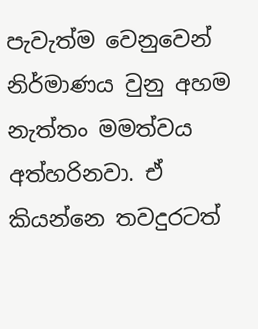පැවැත්ම වෙනුවෙන් නිර්මාණය වුනු අහම නැත්තං මමත්වය අත්හරිනවා. ඒ කියන්නෙ තවදුරටත්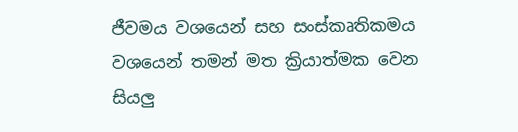ජීවමය වශයෙන් සහ සංස්කෘතිකමය වශයෙන් තමන් මත ක්‍රියාත්මක වෙන සියලු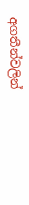අගතීන්වලින්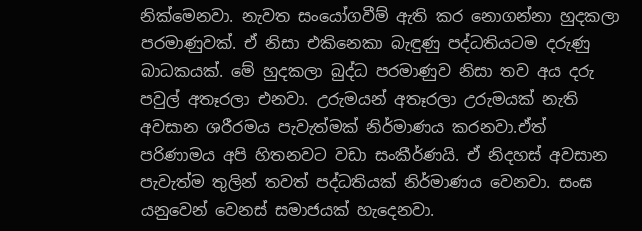නික්මෙනවා. නැවත සංයෝගවීම් ඇති කර නොගන්නා හුදකලා පරමාණුවක්. ඒ නිසා එකිනෙකා බැඳුණු පද්ධතියටම දරුණු බාධකයක්. මේ හුදකලා බුද්ධ පරමාණුව නිසා තව අය දරු පවුල් අතෑරලා එනවා. උරුමයන් අතෑරලා උරුමයක් නැති අවසාන ශරීරමය පැවැත්මක් නිර්මාණය කරනවා.ඒත් පරිණාමය අපි හිතනවට වඩා සංකීර්ණයි. ඒ නිදහස් අවසාන පැවැත්ම තුලින් තවත් පද්ධතියක් නිර්මාණය වෙනවා. සංඝ යනුවෙන් වෙනස් සමාජයක් හැදෙනවා.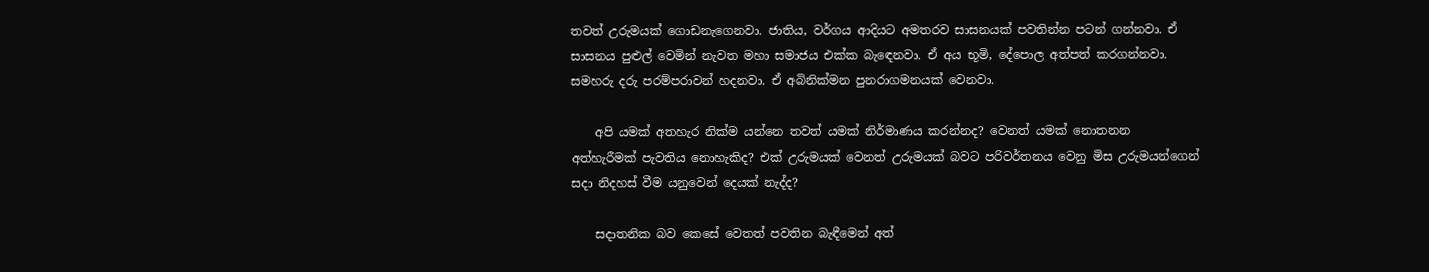තවත් උරුමයක් ගොඩනැගෙනවා. ජාතිය, වර්ගය ආදියට අමතරව සාසනයක් පවතින්න පටන් ගන්නවා. ඒ සාසනය පුළුල් වෙමින් නැවත මහා සමාජය එක්ක බැඳෙනවා. ඒ අය භූමි, දේපොල අත්පත් කරගන්නවා. සමහරු දරු පරම්පරාවන් හදනවා. ඒ අබිනික්මන පුනරාගමනයක් වෙනවා.

    අපි යමක් අතහැර නික්ම යන්නෙ තවත් යමක් නිර්මාණය කරන්නද? වෙනත් යමක් නොතනන අත්හැරීමක් පැවතිය නොහැකිද? එක් උරුමයක් වෙනත් උරුමයක් බවට පරිවර්තනය වෙනු මිස උරුමයන්ගෙන් සදා නිදහස් වීම යනුවෙන් දෙයක් නැද්ද?

    සදාතනික බව කෙසේ වෙතත් පවතින බැඳීමෙන් අත්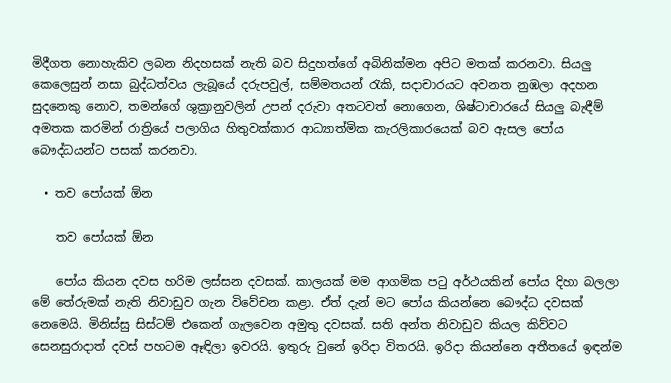මිදීගත නොහැකිව ලබන නිදහසක් නැති බව සිදුහත්ගේ අබිනික්මන අපිට මතක් කරනවා. සියලු කෙලෙසුන් නසා බුද්ධත්වය ලැබූයේ දරුපවුල්, සම්මතයන් රැකි, සදාචාරයට අවනත නුඹලා අදහන සුදනෙකු නොව, තමන්ගේ ශුක්‍රානුවලින් උපන් දරුවා අතටවත් නොගෙන, ශිෂ්ටාචාරයේ සියලු බැඳීම් අමතක කරමින් රාත්‍රියේ පලාගිය හිතුවක්කාර ආධ්‍යාත්මික කැරලිකාරයෙක් බව ඇසල පෝය බෞද්ධයන්ට පසක් කරනවා.

  • තව පෝයක් ඕන

    තව පෝයක් ඕන

    පෝය කියන දවස හරිම ලස්සන දවසක්. කාලයක් මම ආගමික පටු අර්ථයකින් පෝය දිහා බලලා මේ තේරුමක් නැති නිවාඩුව ගැන විවේචන කළා. ඒත් දැන් මට පෝය කියන්නෙ බෞද්ධ දවසක් නෙමෙයි. මිනිස්සු සිස්ටම් එකෙන් ගැලවෙන අමුතු දවසක්. සති අන්ත නිවාඩුව කියල කිව්වට සෙනසුරාදාත් දවස් පහටම ඈඳිලා ඉවරයි. ඉතුරු වුනේ ඉරිදා විතරයි. ඉරිදා කියන්නෙ අතීතයේ ඉඳන්ම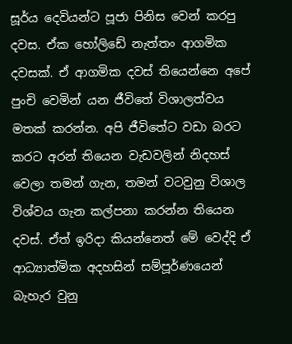සූර්ය දෙවියන්ට පූජා පිනිස වෙන් කරපු දවස. ඒක හෝලිඩේ නැත්තං ආගමික දවසක්. ඒ ආගමික දවස් තියෙන්නෙ අපේ පුංචි වෙමින් යන ජීවිතේ විශාලත්වය මතක් කරන්න. අපි ජීවිතේට වඩා බරට කරට අරන් තියෙන වැඩවලින් නිදහස් වෙලා තමන් ගැන, තමන් වටවුනු විශාල විශ්වය ගැන කල්පනා කරන්න තියෙන දවස්. ඒත් ඉරිදා කියන්නෙත් මේ වෙද්දි ඒ ආධ්‍යාත්මික අදහසින් සම්පූර්ණයෙන් බැහැර වුනු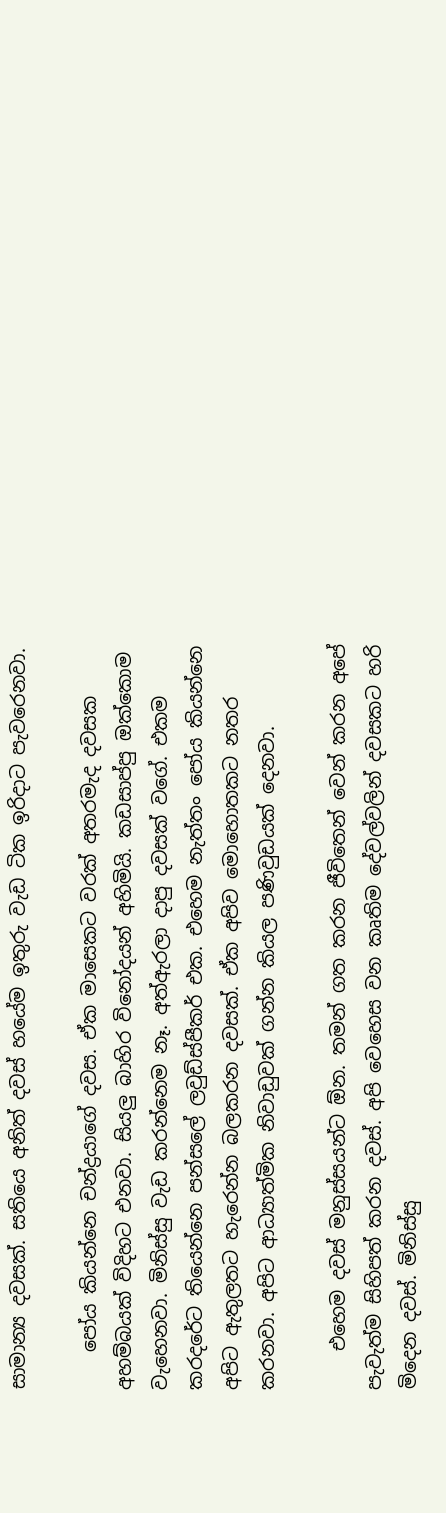සාමාන්‍ය දවසක්. සතියෙ අනිත් දවස් හයේම ඉතුරු වැඩ ටික ඉරිදාට පැවරෙනවා.

    පෝය කියන්නෙ චන්ද්‍රයාගේ දවස. ඒක මාසෙකට වරක් අතරමැද දවසක අහම්බයක් විදිහට එනවා. සියලු බාහිර විනෝදයන් අහිමියි. කඩසාප්පු ඔක්කොම වැහෙනවා. මිනිස්සු වැඩ කරන්නෙම නෑ. අත්ඇරලා දාපු දවසක් වගේ. එකම කරදරේට තියෙන්නෙ පන්සලේ ලවුඩ්ස්පීකර් එක. එහෙම නැත්තං පෝය කියන්නෙ අපිට ඇතුලතට හැරෙන්න බලකරන දවසක්. ඒක අපිව මොහොතකට නතර කරනවා. අපිට ආධ්‍යාත්මික නිවාඩුවක් ගන්න කියල පණිවුඩයක් දෙනවා.

    එහෙම දවස් මනුස්සයන්ට ඕන. තමන් ගත කරන ජීවිතෙන් වෙන් කරන අපේ පැවැත්ම සිහිපත් කරන දවස්. අපි වෙහෙස වන කෘතිම දේවල්වලින් දවසකට හරි මිදෙන දවස්. මිනිස්සු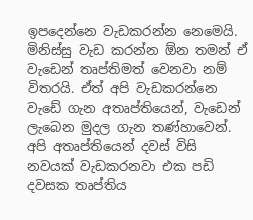ඉපදෙන්නෙ වැඩකරන්න නෙමෙයි. මිනිස්සු වැඩ කරන්න ඕන තමන් ඒ වැඩෙන් තෘප්තිමත් වෙනවා නම් විතරයි. ඒත් අපි වැඩකරන්නෙ වැඩේ ගැන අතෘප්තියෙන්, වැඩෙන් ලැබෙන මුදල ගැන තණ්හාවෙන්. අපි අතෘප්තියෙන් දවස් විසි නවයක් වැඩකරනවා එක පඩි දවසක තෘප්තිය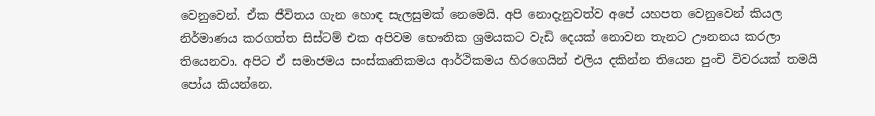වෙනුවෙන්. ඒක ජීවිතය ගැන හොඳ සැලසුමක් නෙමෙයි. අපි නොදැනුවත්ව අපේ යහපත වෙනුවෙන් කියල නිර්මාණය කරගත්ත සිස්ටම් එක අපිවම භෞතික ශ්‍රමයකට වැඩි දෙයක් නොවන තැනට ඌනනය කරලා තියෙනවා. අපිට ඒ සමාජමය සංස්කෘතිකමය ආර්ථිකමය හිරගෙයින් එලිය දකින්න තියෙන පුංචි විවරයක් තමයි පෝය කියන්නෙ.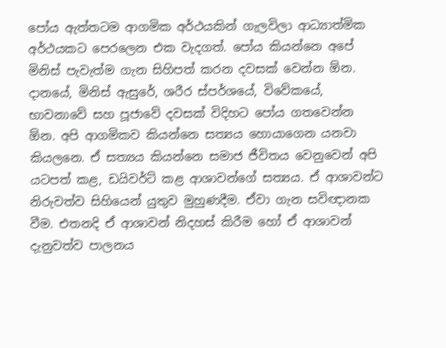පෝය ඇත්තටම ආගමික අර්ථයකින් ගැලවිලා ආධ්‍යාත්මික අර්ථයකට පෙරලෙන එක වැදගත්. පෝය කියන්නෙ අපේ මිනිස් පැවැත්ම ගැන සිහිපත් කරන දවසක් වෙන්න ඕන. දානයේ, මිනිස් ඇසුරේ, ශරීර ස්පර්ශයේ, විවේකයේ, භාවනාවේ සහ පූජාවේ දවසක් විදිහට පෝය ගතවෙන්න ඕන. අපි ආගමිකව කියන්නෙ සත්‍යය හොයාගෙන යනවා කියලනෙ. ඒ සත්‍යය කියන්නෙ සමාජ ජීවිතය වෙනුවෙන් අපි යටපත් කළ, ඩයිවර්ට් කළ ආශාවන්ගේ සත්‍යය. ඒ ආශාවන්ට නිරුවත්ව සිහියෙන් යුතුව මුහුණදීම. ඒවා ගැන සවිඥානක වීම. එතනදි ඒ ආශාවන් නිදහස් කිරීම හෝ ඒ ආශාවන් දැනුවත්ව පාලනය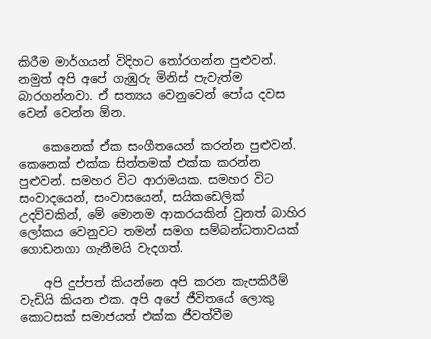කිරීම මාර්ගයන් විදිහට තෝරගන්න පුළුවන්. නමුත් අපි අපේ ගැඹුරු මිනිස් පැවැත්ම බාරගන්නවා. ඒ සත්‍යය වෙනුවෙන් පෝය දවස වෙන් වෙන්න ඕන.

    කෙනෙක් ඒක සංගීතයෙන් කරන්න පුළුවන්. කෙනෙක් එක්ක සිත්තමක් එක්ක කරන්න පුළුවන්. සමහර විට ආරාමයක. සමහර විට සංවාදයෙන්, සංවාසයෙන්, සයිකඩෙලික් උදව්වකින්, මේ මොනම ආකරයකින් වුනත් බාහිර ලෝකය වෙනුවට තමන් සමග සම්බන්ධතාවයක් ගොඩනගා ගැනීමයි වැදගත්.

    අපි දුප්පත් කියන්නෙ අපි කරන කැපකිරීම් වැඩියි කියන එක. අපි අපේ ජීවිතයේ ලොකු කොටසක් සමාජයත් එක්ක ජීවත්වීම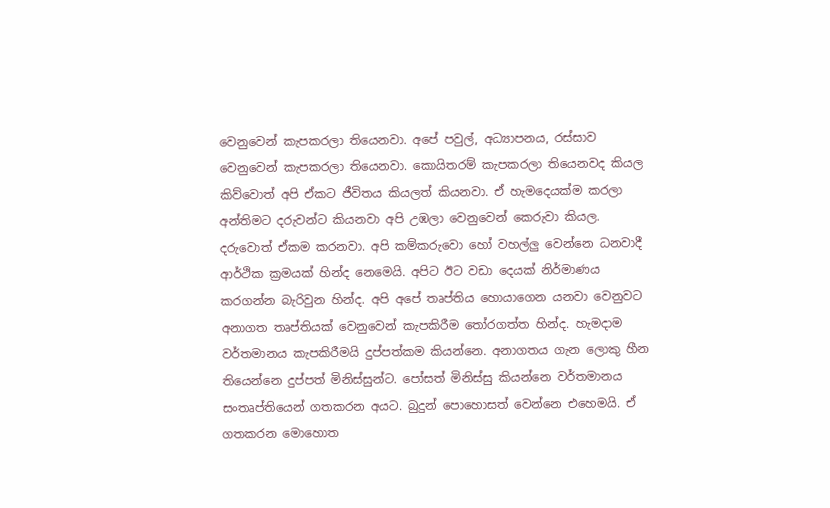වෙනුවෙන් කැපකරලා තියෙනවා. අපේ පවුල්, අධ්‍යාපනය, රස්සාව වෙනුවෙන් කැපකරලා තියෙනවා. කොයිතරම් කැපකරලා තියෙනවද කියල කිව්වොත් අපි ඒකට ජීවිතය කියලත් කියනවා. ඒ හැමදෙයක්ම කරලා අන්තිමට දරුවන්ට කියනවා අපි උඹලා වෙනුවෙන් කෙරුවා කියල. දරුවොත් ඒකම කරනවා. අපි කම්කරුවො හෝ වහල්ලු වෙන්නෙ ධනවාදී ආර්ථික ක්‍රමයක් හින්ද නෙමෙයි. අපිට ඊට වඩා දෙයක් නිර්මාණය කරගන්න බැරිවුන හින්ද. අපි අපේ තෘප්තිය හොයාගෙන යනවා වෙනුවට අනාගත තෘප්තියක් වෙනුවෙන් කැපකිරීම තෝරගත්ත හින්ද. හැමදාම වර්තමානය කැපකිරීමයි දුප්පත්කම කියන්නෙ. අනාගතය ගැන ලොකු හීන තියෙන්නෙ දුප්පත් මිනිස්සුන්ට. පෝසත් මිනිස්සු කියන්නෙ වර්තමානය සංතෘප්තියෙන් ගතකරන අයට. බුදුන් පොහොසත් වෙන්නෙ එහෙමයි. ඒ ගතකරන මොහොත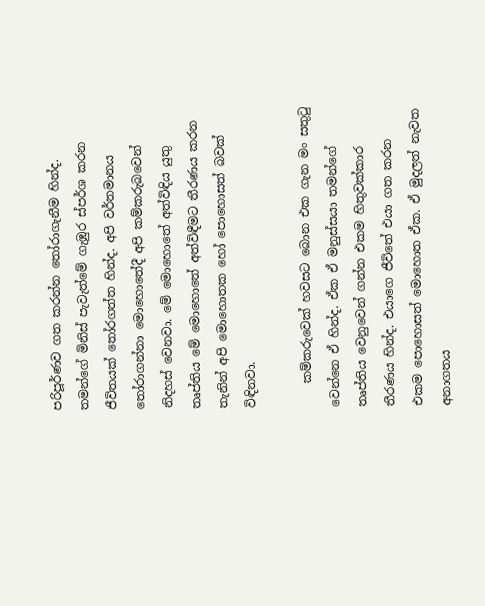පරිපූර්ණව ගත කරන්න තෝරාගැනීම හින්ද. තමන්ගේ මිනිස් පැවැත්මේ ගැඹුර ස්පර්ශ කරන ජීවිතයක් තෝරගත්ත හින්ද. අපි වර්තමානය තෝරාගන්නා මොහොතේදී අපි කම්කරුබවෙන් නිදහස් වෙනවා. මේ මොහොතේ අත්විඳිය යුතු තෘප්තිය මේ මොහොතේ අත්විඳීමට තීරණය කරන තැනින් අපි මොහොතක හෝ පොහොසත් බවක් විඳිනවා.

    කම්කරුවෙක් හවසට බොන එක ගැන මං සතුටු වෙන්නෙ ඒ හින්ද. ඒක ඒ මනුස්සයා තමන්ගේ තෘප්තිය වෙනුවෙන් ගන්න එකම හිතුවක්කාර තීරණය හින්ද. එයාගෙ ජීවිතේ එයා ගත කරන එකම පොහොසත් මොහොත ඒක. ඒ මුදලත් නැවත අනාගතය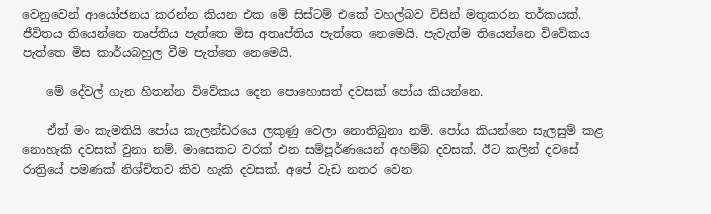වෙනුවෙන් ආයෝජනය කරන්න කියන එක මේ සිස්ටම් එකේ වහල්බව විසින් මතුකරන තර්කයක්. ජීවිතය තියෙන්නෙ තෘප්තිය පැත්තෙ මිස අතෘප්තිය පැත්තෙ නෙමෙයි. පැවැත්ම තියෙන්නෙ විවේකය පැත්තෙ මිස කාර්යබහුල වීම පැත්තෙ නෙමෙයි.

    මේ දේවල් ගැන හිතන්න විවේකය දෙන පොහොසත් දවසක් පෝය කියන්නෙ.

    ඒත් මං කැමතියි පෝය කැලන්ඩරයෙ ලකුණු වෙලා නොතිබුනා නම්. පෝය කියන්නෙ සැලසුම් කළ නොහැකි දවසක් වුනා නම්. මාසෙකට වරක් එන සම්පූර්ණයෙන් අහම්බ දවසක්. ඊට කලින් දවසේ රාත්‍රියේ පමණක් නිශ්චිතව කිව හැකි දවසක්. අපේ වැඩ නතර වෙන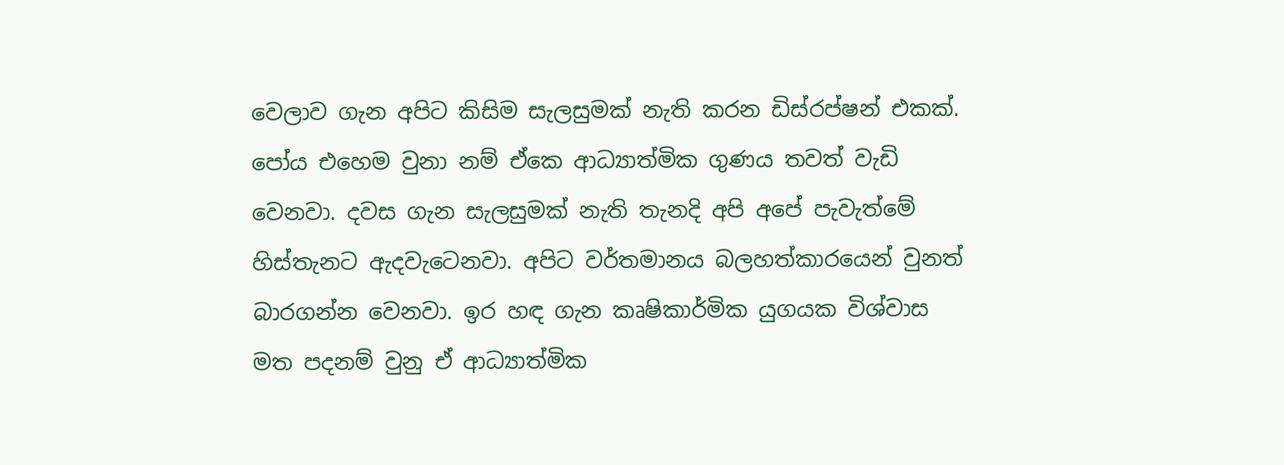වෙලාව ගැන අපිට කිසිම සැලසුමක් නැති කරන ඩිස්රප්ෂන් එකක්. පෝය එහෙම වුනා නම් ඒකෙ ආධ්‍යාත්මික ගුණය තවත් වැඩි වෙනවා. දවස ගැන සැලසුමක් නැති තැනදි අපි අපේ පැවැත්මේ හිස්තැනට ඇදවැටෙනවා. අපිට වර්තමානය බලහත්කාරයෙන් වුනත් බාරගන්න වෙනවා. ඉර හඳ ගැන කෘෂිකාර්මික යුගයක විශ්වාස මත පදනම් වුනු ඒ ආධ්‍යාත්මික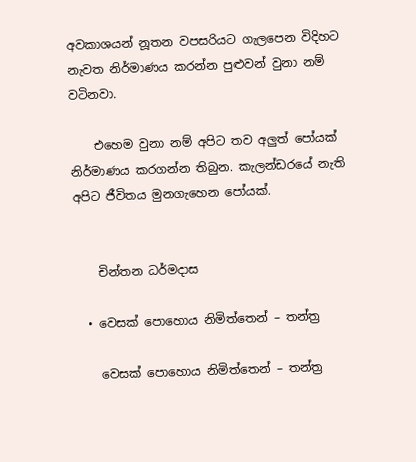අවකාශයන් නූතන වපසරියට ගැලපෙන විදිහට නැවත නිර්මාණය කරන්න පුළුවන් වුනා නම් වටිනවා.

    එහෙම වුනා නම් අපිට තව අලුත් පෝයක් නිර්මාණය කරගන්න තිබුන. කැලන්ඩරයේ නැති අපිට ජීවිතය මුනගැහෙන පෝයක්.


    චින්තන ධර්මදාස

  • වෙසක් පොහොය නිමිත්තෙන් – තන්ත්‍ර

    වෙසක් පොහොය නිමිත්තෙන් – තන්ත්‍ර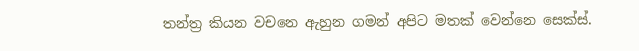තන්ත්‍ර කියන වචනෙ ඇහුන ගමන් අපිට මතක් වෙන්නෙ සෙක්ස්.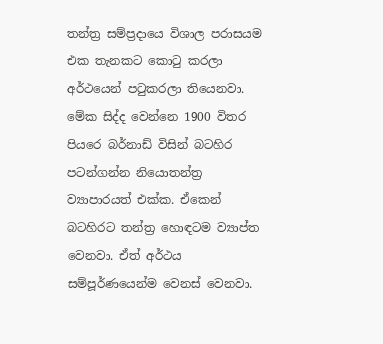තන්ත්‍ර සම්ප්‍රදායෙ විශාල පරාසයම එක තැනකට කොටු කරලා අර්ථයෙන් පටුකරලා තියෙනවා. මේක සිද්ද වෙන්නෙ 1900 විතර පියරෙ බර්නාඩ් විසින් බටහිර පටන්ගන්න නියොතන්ත්‍ර ව්‍යාපාරයත් එක්ක. ඒකෙන් බටහිරට තන්ත්‍ර හොඳටම ව්‍යාප්ත වෙනවා. ඒත් අර්ථය සම්පූර්ණයෙන්ම වෙනස් වෙනවා.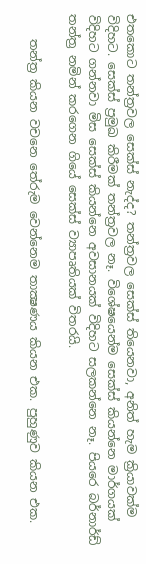එතකොට තන්ත්‍රවල සෙක්ස් නැද්ද? තන්ත්‍රවල සෙක්ස් තියෙනවා, අනිත් හැම ක්‍රියාවක්ම විදිහට. සෙක්ස් ප්‍රමුඛ කිරීමක් තන්ත්‍රවල නෑ. විශේෂයෙන්ම සෙක්ස් කියන්නෙ මාර්ගයක් විදිහට ගන්නවා මිස සෙක්ස් කියන්නෙ අවසානයක් විදිහට සලකන්නෙ නෑ. පියරෙ බර්නාර්ඩ් තන්ත්‍ර නමින් කරගෙන ගියේ සෙක්ස් ව්‍යාපෘතියක් විතරයි.

    තන්ත්‍ර කියන වචනෙ තේරුම වෙන්නෙම තාක්‍ෂණය කියන එක. පුහුණුව කියන එක.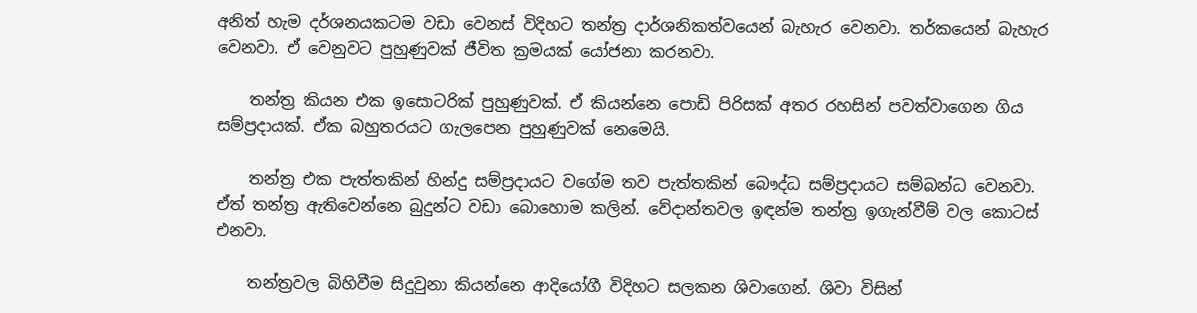අනිත් හැම දර්ශනයකටම වඩා වෙනස් විදිහට තන්ත්‍ර දාර්ශනිකත්වයෙන් බැහැර වෙනවා. තර්කයෙන් බැහැර වෙනවා. ඒ වෙනුවට පුහුණුවක් ජීවිත ක්‍රමයක් යෝජනා කරනවා.

    තන්ත්‍ර කියන එක ඉසොටරික් පුහුණුවක්. ඒ කියන්නෙ පොඩි පිරිසක් අතර රහසින් පවත්වාගෙන ගිය සම්ප්‍රදායක්. ඒක බහුතරයට ගැලපෙන පුහුණුවක් නෙමෙයි.

    තන්ත්‍ර එක පැත්තකින් හින්දු සම්ප්‍රදායට වගේම තව පැත්තකින් බෞද්ධ සම්ප්‍රදායට සම්බන්ධ වෙනවා. ඒත් තන්ත්‍ර ඇතිවෙන්නෙ බුදුන්ට වඩා බොහොම කලින්. වේදාන්තවල ඉඳන්ම තන්ත්‍ර ඉගැන්වීම් වල කොටස් එනවා.

    තන්ත්‍රවල බිහිවීම සිදුවුනා කියන්නෙ ආදියෝගී විදිහට සලකන ශිවාගෙන්. ශිවා විසින්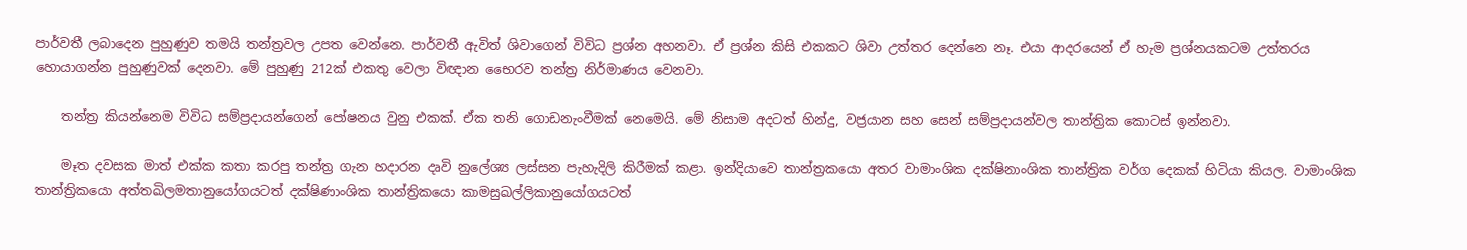පාර්වතී ලබාදෙන පුහුණුව තමයි තන්ත්‍රවල උපත වෙන්නෙ. පාර්වතී ඇවිත් ශිවාගෙන් විවිධ ප්‍රශ්න අහනවා. ඒ ප්‍රශ්න කිසි එකකට ශිවා උත්තර දෙන්නෙ නෑ. එයා ආදරයෙන් ඒ හැම ප්‍රශ්නයකටම උත්තරය හොයාගන්න පුහුණුවක් දෙනවා. මේ පුහුණු 212ක් එකතු වෙලා විඥාන භෛරව තන්ත්‍ර නිර්මාණය වෙනවා.

    තන්ත්‍ර කියන්නෙම විවිධ සම්ප්‍රදායන්ගෙන් පෝෂනය වුනු එකක්. ඒක තනි ගොඩනැංවීමක් නෙමෙයි. මේ නිසාම අදටත් හින්දු, වජ්‍රයාන සහ සෙන් සම්ප්‍රදායන්වල තාන්ත්‍රික කොටස් ඉන්නවා.

    මෑත දවසක මාත් එක්ක කතා කරපු තන්ත්‍ර ගැන හදාරන දෘවි නුලේශ්‍ය ලස්සන පැහැදිලි කිරීමක් කළා. ඉන්දියාවෙ තාන්ත්‍රකයො අතර වාමාංශික දක්ෂිනාංශික තාන්ත්‍රික වර්ග දෙකක් හිටියා කියල. වාමාංශික තාන්ත්‍රිකයො අත්තඛිලමතානුයෝගයටත් දක්ෂිණාංශික තාන්ත්‍රිකයො කාමසුඛල්ලිකානුයෝගයටත්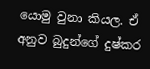යොමු වුනා කියල. ඒ අනුව බුදුන්ගේ දුෂ්කර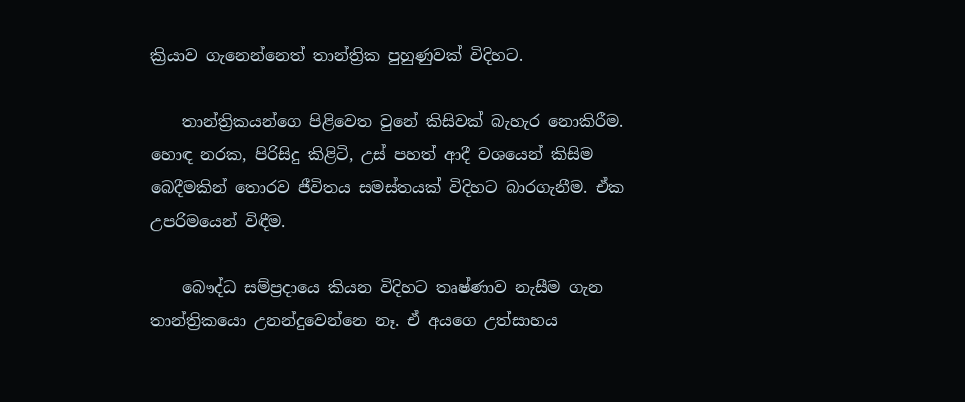ක්‍රියාව ගැනෙන්නෙත් තාන්ත්‍රික පුහුණුවක් විදිහට.

    තාන්ත්‍රිකයන්ගෙ පිළිවෙත වුනේ කිසිවක් බැහැර නොකිරීම. හොඳ නරක, පිරිසිදු කිළිටි, උස් පහත් ආදී වශයෙන් කිසිම බෙදීමකින් තොරව ජීවිතය සමස්තයක් විදිහට බාරගැනීම. ඒක උපරිමයෙන් විඳීම.

    බෞද්ධ සම්ප්‍රදායෙ කියන විදිහට තෘෂ්ණාව නැසීම ගැන තාන්ත්‍රිකයො උනන්දුවෙන්නෙ නෑ. ඒ අයගෙ උත්සාහය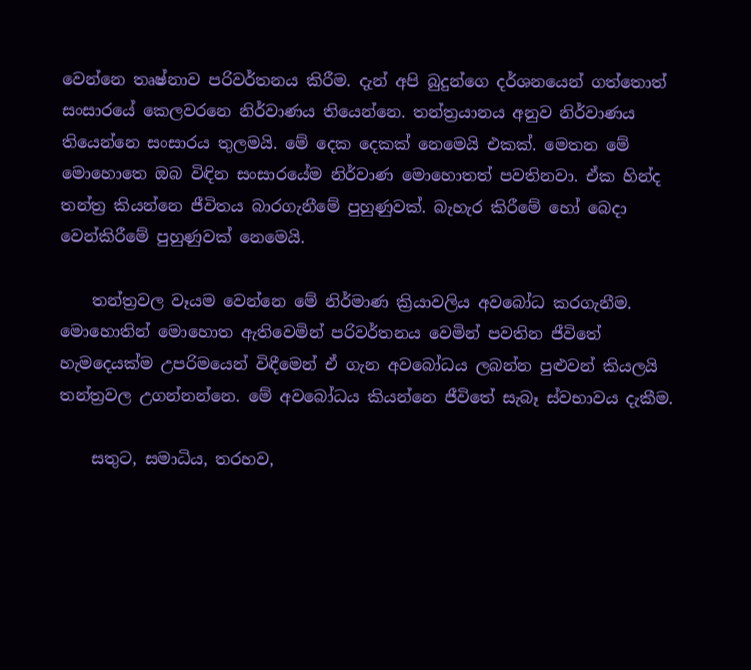වෙන්නෙ තෘෂ්නාව පරිවර්තනය කිරීම. දැන් අපි බුදුන්ගෙ දර්ශනයෙන් ගත්තොත් සංසාරයේ කෙලවරනෙ නිර්වාණය තියෙන්නෙ. තන්ත්‍රයානය අනුව නිර්වාණය තියෙන්නෙ සංසාරය තුලමයි. මේ දෙක දෙකක් නෙමෙයි එකක්. මෙතන මේ මොහොතෙ ඔබ විඳින සංසාරයේම නිර්වාණ මොහොතත් පවතිනවා. ඒක හින්ද තන්ත්‍ර කියන්නෙ ජීවිතය බාරගැනීමේ පුහුණුවක්. බැහැර කිරීමේ හෝ බෙදා වෙන්කිරීමේ පුහුණුවක් නෙමෙයි.

    තන්ත්‍රවල වෑයම වෙන්නෙ මේ නිර්මාණ ක්‍රියාවලිය අවබෝධ කරගැනීම. මොහොතින් මොහොත ඇතිවෙමින් පරිවර්තනය වෙමින් පවතින ජීවිතේ හැමදෙයක්ම උපරිමයෙන් විඳීමෙන් ඒ ගැන අවබෝධය ලබන්න පුළුවන් කියලයි තන්ත්‍රවල උගන්නන්නෙ. මේ අවබෝධය කියන්නෙ ජීවිතේ සැබෑ ස්වභාවය දැකීම.

    සතුට, සමාධිය, තරහව,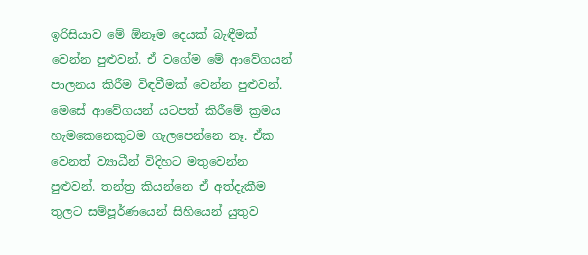ඉරිසියාව මේ ඕනෑම දෙයක් බැඳීමක් වෙන්න පුළුවන්. ඒ වගේම මේ ආවේගයන් පාලනය කිරීම විඳවීමක් වෙන්න පුළුවන්. මෙසේ ආවේගයන් යටපත් කිරීමේ ක්‍රමය හැමකෙනෙකුටම ගැලපෙන්නෙ නෑ. ඒක වෙනත් ව්‍යාධීන් විදිහට මතුවෙන්න පුළුවන්. තන්ත්‍ර කියන්නෙ ඒ අත්දැකීම තුලට සම්පූර්ණයෙන් සිහියෙන් යුතුව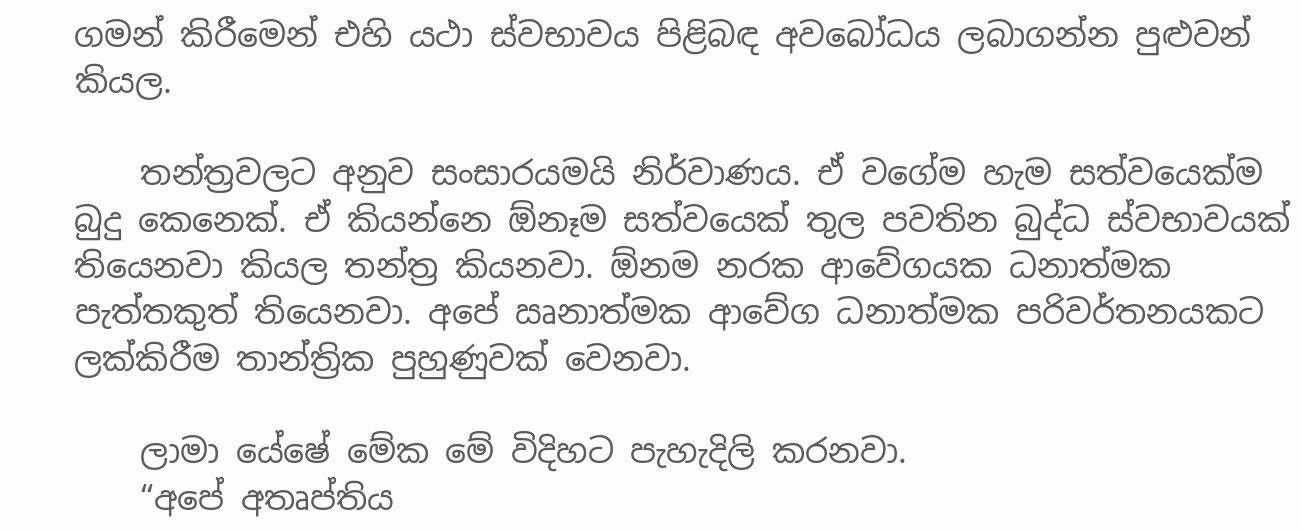ගමන් කිරීමෙන් එහි යථා ස්වභාවය පිළිබඳ අවබෝධය ලබාගන්න පුළුවන් කියල.

    තන්ත්‍රවලට අනුව සංසාරයමයි නිර්වාණය. ඒ වගේම හැම සත්වයෙක්ම බුදු කෙනෙක්. ඒ කියන්නෙ ඕනෑම සත්වයෙක් තුල පවතින බුද්ධ ස්වභාවයක් තියෙනවා කියල තන්ත්‍ර කියනවා. ඕනම නරක ආවේගයක ධනාත්මක පැත්තකුත් තියෙනවා. අපේ ඍනාත්මක ආවේග ධනාත්මක පරිවර්තනයකට ලක්කිරීම තාන්ත්‍රික පුහුණුවක් වෙනවා.

    ලාමා යේෂේ මේක මේ විදිහට පැහැදිලි කරනවා.
    “අපේ අතෘප්තිය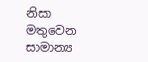නිසා මතුවෙන සාමාන්‍ය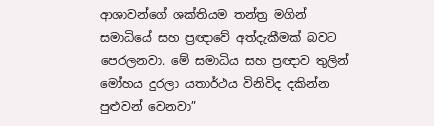ආශාවන්ගේ ශක්තියම තන්ත්‍ර මගින් සමාධියේ සහ ප්‍රඥාවේ අත්දැකීමක් බවට පෙරලනවා. මේ සමාධිය සහ ප්‍රඥාව තුලින් මෝහය දුරලා යතාර්ථය විනිවිද දකින්න පුළුවන් වෙනවා”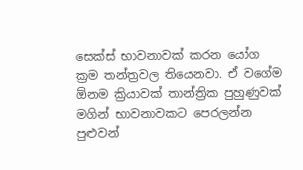සෙක්ස් භාවනාවක් කරන යෝග ක්‍රම තන්ත්‍රවල තියෙනවා. ඒ වගේම ඕනම ක්‍රියාවක් තාන්ත්‍රික පුහුණුවක් මගින් භාවනාවකට පෙරලන්න පුළුවන්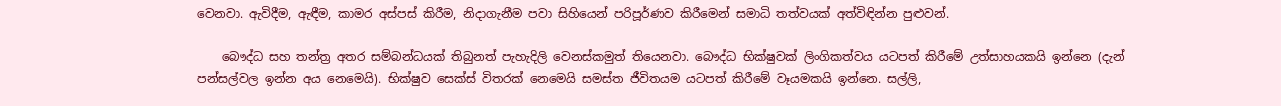වෙනවා. ඇවිදීම, ඇඳීම, කාමර අස්පස් කිරීම, නිදාගැනීම පවා සිහියෙන් පරිපූර්ණව කිරීමෙන් සමාධි තත්වයක් අත්විඳින්න පුළුවන්.

    බෞද්ධ සහ තන්ත්‍ර අතර සම්බන්ධයක් තිබුනත් පැහැදිලි වෙනස්කමුත් තියෙනවා. බෞද්ධ භික්ෂුවක් ලිංගිකත්වය යටපත් කිරීමේ උත්සාහයකයි ඉන්නෙ (දැන් පන්සල්වල ඉන්න අය නෙමෙයි). භික්ෂුව සෙක්ස් විතරක් නෙමෙයි සමස්ත ජීවිතයම යටපත් කිරීමේ වෑයමකයි ඉන්නෙ. සල්ලි,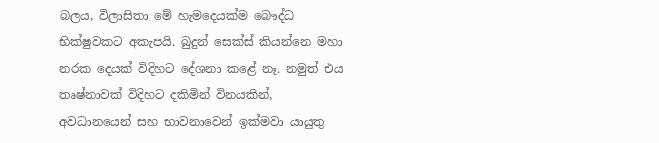බලය, විලාසිතා මේ හැමදෙයක්ම බෞද්ධ භික්ෂුවකට අකැපයි. බුදුන් සෙක්ස් කියන්නෙ මහා නරක දෙයක් විදිහට දේශනා කළේ නෑ. නමුත් එය තෘෂ්නාවක් විදිහට දකිමින් විනයකින්, අවධානයෙන් සහ භාවනාවෙන් ඉක්මවා යායුතු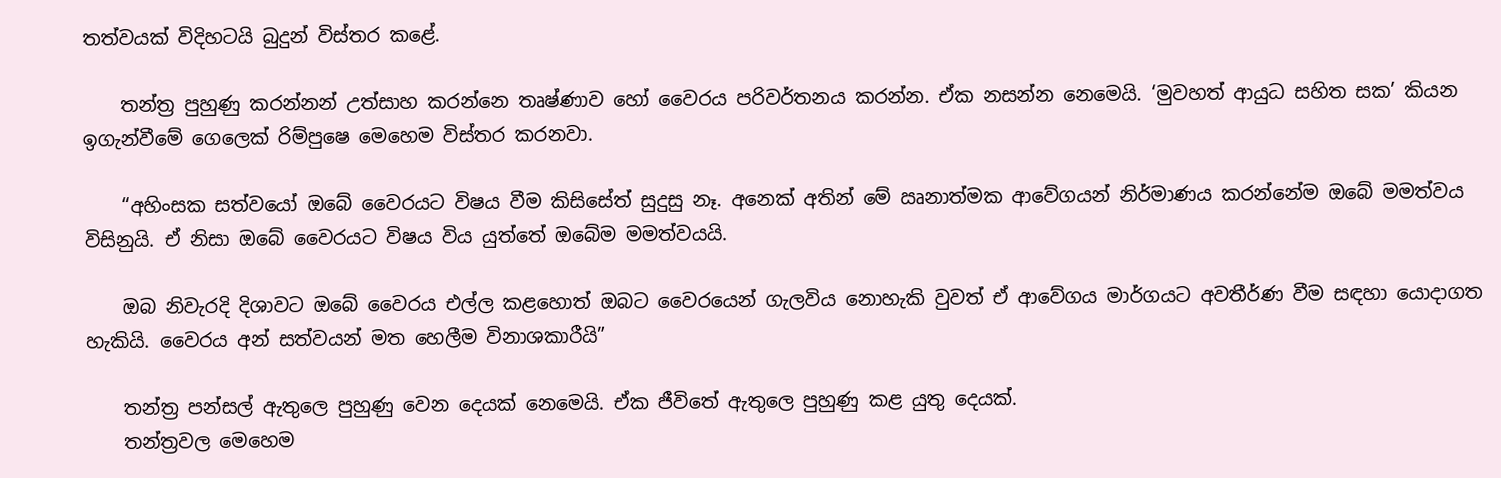තත්වයක් විදිහටයි බුදුන් විස්තර කළේ.

    තන්ත්‍ර පුහුණු කරන්නන් උත්සාහ කරන්නෙ තෘෂ්ණාව හෝ වෛරය පරිවර්තනය කරන්න. ඒක නසන්න නෙමෙයි. ‘මුවහත් ආයුධ සහිත සක’ කියන ඉගැන්වීමේ ගෙලෙක් රිම්පුෂෙ මෙහෙම විස්තර කරනවා.

    “අහිංසක සත්වයෝ ඔබේ වෛරයට විෂය වීම කිසිසේත් සුදුසු නෑ. අනෙක් අතින් මේ ඍනාත්මක ආවේගයන් නිර්මාණය කරන්නේම ඔබේ මමත්වය විසිනුයි. ඒ නිසා ඔබේ වෛරයට විෂය විය යුත්තේ ඔබේම මමත්වයයි.

    ඔබ නිවැරදි දිශාවට ඔබේ වෛරය එල්ල කළහොත් ඔබට වෛරයෙන් ගැලවිය නොහැකි වුවත් ඒ ආවේගය මාර්ගයට අවතීර්ණ වීම සඳහා යොදාගත හැකියි. වෛරය අන් සත්වයන් මත හෙලීම විනාශකාරීයි”

    තන්ත්‍ර පන්සල් ඇතුලෙ පුහුණු වෙන දෙයක් නෙමෙයි. ඒක ජීවිතේ ඇතුලෙ පුහුණු කළ යුතු දෙයක්.
    තන්ත්‍රවල මෙහෙම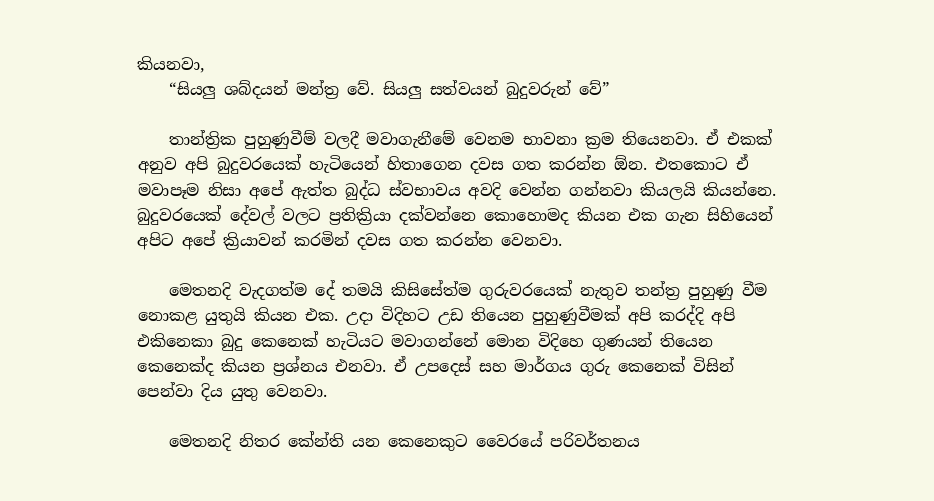කියනවා,
    “සියලු ශබ්දයන් මන්ත්‍ර වේ. සියලු සත්වයන් බුදුවරුන් වේ”

    තාන්ත්‍රික පුහුණුවීම් වලදී මවාගැනීමේ වෙනම භාවනා ක්‍රම තියෙනවා. ඒ එකක් අනුව අපි බුදුවරයෙක් හැටියෙන් හිතාගෙන දවස ගත කරන්න ඕන. එතකොට ඒ මවාපෑම නිසා අපේ ඇත්ත බුද්ධ ස්වභාවය අවදි වෙන්න ගන්නවා කියලයි කියන්නෙ. බුදුවරයෙක් දේවල් වලට ප්‍රතික්‍රියා දක්වන්නෙ කොහොමද කියන එක ගැන සිහියෙන් අපිට අපේ ක්‍රියාවන් කරමින් දවස ගත කරන්න වෙනවා.

    මෙතනදි වැදගත්ම දේ තමයි කිසිසේත්ම ගුරුවරයෙක් නැතුව තන්ත්‍ර පුහුණු වීම නොකළ යුතුයි කියන එක. උදා විදිහට උඩ තියෙන පුහුණුවීමක් අපි කරද්දි අපි එකිනෙකා බුදු කෙනෙක් හැටියට මවාගන්නේ මොන විදිහෙ ගුණයන් තියෙන කෙනෙක්ද කියන ප්‍රශ්නය එනවා. ඒ උපදෙස් සහ මාර්ගය ගුරු කෙනෙක් විසින් පෙන්වා දිය යුතු වෙනවා.

    මෙතනදි නිතර කේන්ති යන කෙනෙකුට වෛරයේ පරිවර්තනය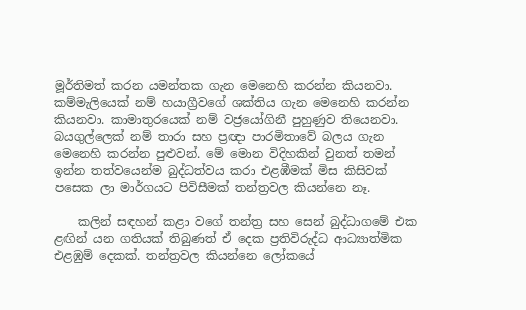මූර්තිමත් කරන යමන්තක ගැන මෙනෙහි කරන්න කියනවා. කම්මැලියෙක් නම් හයාග්‍රීවගේ ශක්තිය ගැන මෙනෙහි කරන්න කියනවා. කාමාතුරයෙක් නම් වජ්‍රයෝගිනී පුහුණුව තියෙනවා. බයගුල්ලෙක් නම් තාරා සහ ප්‍රඥා පාරමිතාවේ බලය ගැන මෙනෙහි කරන්න පුළුවන්. මේ මොන විදිහකින් වුනත් තමන් ඉන්න තත්වයෙන්ම බුද්ධත්වය කරා එළඹීමක් මිස කිසිවක් පසෙක ලා මාර්ගයට පිවිසීමක් තන්ත්‍රවල කියන්නෙ නෑ.

    කලින් සඳහන් කළා වගේ තන්ත්‍ර සහ සෙන් බුද්ධාගමේ එක ළඟින් යන ගතියක් තිබුණත් ඒ දෙක ප්‍රතිවිරුද්ධ ආධ්‍යාත්මික එළඹුම් දෙකක්. තන්ත්‍රවල කියන්නෙ ලෝකයේ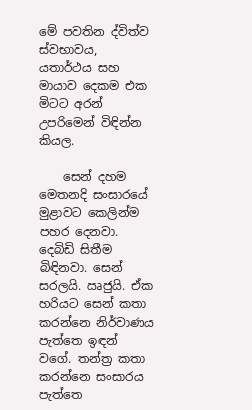මේ පවතින ද්විත්ව ස්වභාවය, යතාර්ථය සහ මායාව දෙකම එක මිටට අරන් උපරිමෙන් විඳින්න කියල.

    සෙන් දහම මෙතනදි සංසාරයේ මුළාවට කෙලින්ම පහර දෙනවා. දෙබිඩි සිතීම බිඳිනවා. සෙන් සරලයි. ඍජුයි. ඒක හරියට සෙන් කතා කරන්නෙ නිර්වාණය පැත්තෙ ඉඳන් වගේ. තන්ත්‍ර කතා කරන්නෙ සංසාරය පැත්තෙ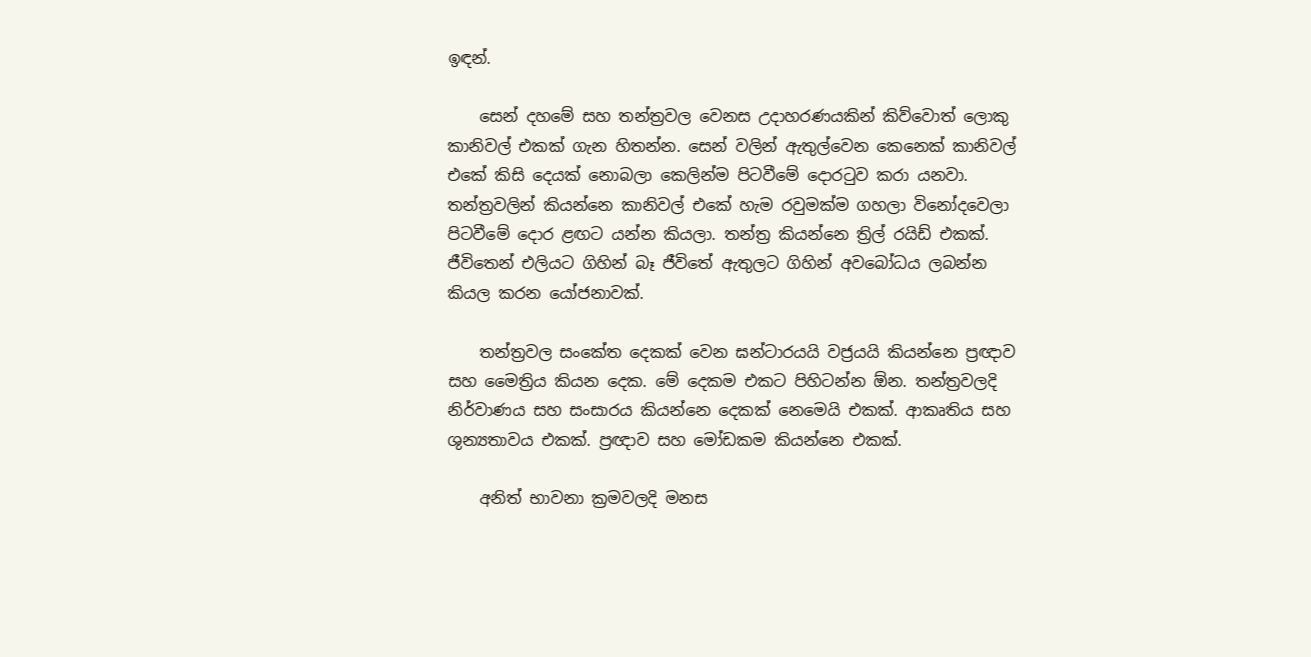ඉඳන්.

    සෙන් දහමේ සහ තන්ත්‍රවල වෙනස උදාහරණයකින් කිව්වොත් ලොකු කානිවල් එකක් ගැන හිතන්න. සෙන් වලින් ඇතුල්වෙන කෙනෙක් කානිවල් එකේ කිසි දෙයක් නොබලා කෙලින්ම පිටවීමේ දොරටුව කරා යනවා. තන්ත්‍රවලින් කියන්නෙ කානිවල් එකේ හැම රවුමක්ම ගහලා විනෝදවෙලා පිටවීමේ දොර ළඟට යන්න කියලා. තන්ත්‍ර කියන්නෙ ත්‍රිල් රයිඩ් එකක්. ජීවිතෙන් එලියට ගිහින් බෑ ජීවිතේ ඇතුලට ගිහින් අවබෝධය ලබන්න කියල කරන යෝජනාවක්.

    තන්ත්‍රවල සංකේත දෙකක් වෙන ඝන්ටාරයයි වජ්‍රයයි කියන්නෙ ප්‍රඥාව සහ මෛත්‍රිය කියන දෙක. මේ දෙකම එකට පිහිටන්න ඕන. තන්ත්‍රවලදි නිර්වාණය සහ සංසාරය කියන්නෙ දෙකක් නෙමෙයි එකක්. ආකෘතිය සහ ශුන්‍යතාවය එකක්. ප්‍රඥාව සහ මෝඩකම කියන්නෙ එකක්.

    අනිත් භාවනා ක්‍රමවලදි මනස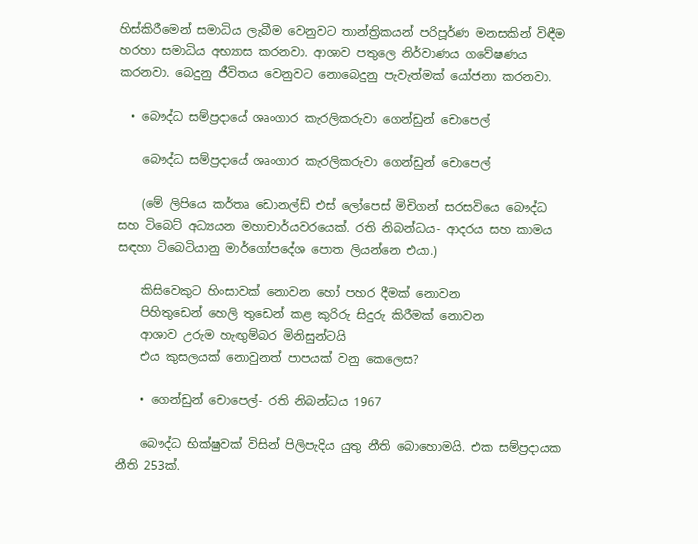හිස්කිරීමෙන් සමාධිය ලැබීම වෙනුවට තාන්ත්‍රිකයන් පරිපූර්ණ මනසකින් විඳීම හරහා සමාධිය අභ්‍යාස කරනවා. ආශාව පතුලෙ නිර්වාණය ගවේෂණය කරනවා. බෙදුනු ජීවිතය වෙනුවට නොබෙදුනු පැවැත්මක් යෝජනා කරනවා.

  • බෞද්ධ සම්ප්‍රදායේ ශෘංගාර කැරලිකරුවා ගෙන්ඩුන් චොපෙල්

    බෞද්ධ සම්ප්‍රදායේ ශෘංගාර කැරලිකරුවා ගෙන්ඩුන් චොපෙල්

    (මේ ලිපියෙ කර්තෘ ඩොනල්ඩ් එස් ලෝපෙස් මිචිගන් සරසවියෙ බෞද්ධ සහ ටිබෙට් අධ්‍යයන මහාචාර්යවරයෙක්. රති නිබන්ධය- ආදරය සහ කාමය සඳහා ටිබෙටියානු මාර්ගෝපදේශ පොත ලියන්නෙ එයා.)

    කිසිවෙකුට හිංසාවක් නොවන හෝ පහර දීමක් නොවන
    පිහිතුඩෙන් හෙලි තුඩෙන් කළ කුරිරු සිදුරු කිරීමක් නොවන
    ආශාව උරුම හැඟුම්බර මිනිසුන්ටයි
    එය කුසලයක් නොවුනත් පාපයක් වනු කෙලෙස?

    • ගෙන්ඩුන් චොපෙල්- රති නිබන්ධය 1967

    බෞද්ධ භික්ෂුවක් විසින් පිලිපැදිය යුතු නීති බොහොමයි. එක සම්ප්‍රදායක නීති 253ක්.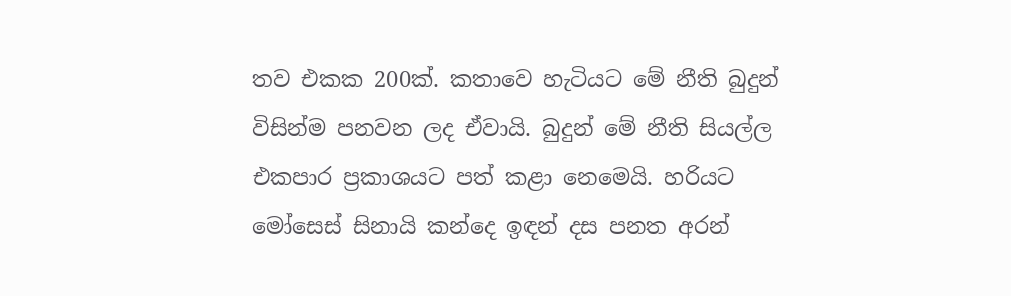තව එකක 200ක්. කතාවෙ හැටියට මේ නීති බුදුන් විසින්ම පනවන ලද ඒවායි. බුදුන් මේ නීති සියල්ල එකපාර ප්‍රකාශයට පත් කළා නෙමෙයි. හරියට මෝසෙස් සිනායි කන්දෙ ඉඳන් දස පනත අරන්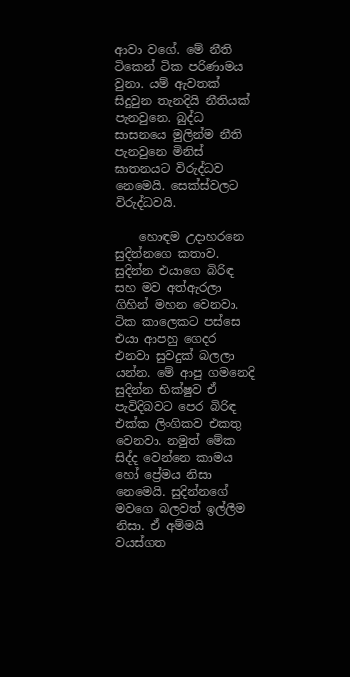ආවා වගේ. මේ නීති ටිකෙන් ටික පරිණාමය වුනා. යම් ඇවතක් සිදුවුන තැනදියි නීතියක් පැනවුනෙ. බුද්ධ සාසනයෙ මුලින්ම නීති පැනවුනෙ මිනිස් ඝාතනයට විරුද්ධව නෙමෙයි. සෙක්ස්වලට විරුද්ධවයි.

    හොඳම උදාහරනෙ සුදින්නගෙ කතාව. සුදින්න එයාගෙ බිරිඳ සහ මව අත්ඇරලා ගිහින් මහන වෙනවා. ටික කාලෙකට පස්සෙ එයා ආපහු ගෙදර එනවා සුවදුක් බලලා යන්න. මේ ආපු ගමනෙදි සුදින්න භික්ෂුව ඒ පැවිදිබවට පෙර බිරිඳ එක්ක ලිංගිකව එකතු වෙනවා. නමුත් මේක සිද්ද වෙන්නෙ කාමය හෝ ප්‍රේමය නිසා නෙමෙයි. සුදින්නගේ මවගෙ බලවත් ඉල්ලීම නිසා. ඒ අම්මයි වයස්ගත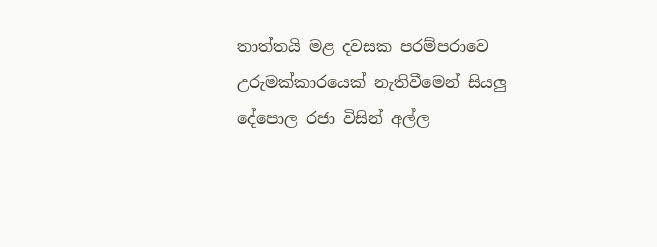තාත්තයි මළ දවසක පරම්පරාවෙ උරුමක්කාරයෙක් නැතිවීමෙන් සියලු දේපොල රජා විසින් අල්ල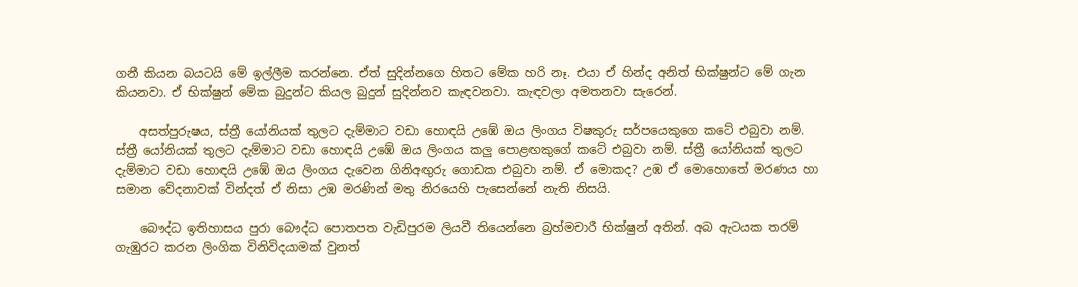ගනී කියන බයටයි මේ ඉල්ලීම කරන්නෙ. ඒත් සුදින්නගෙ හිතට මේක හරි නෑ. එයා ඒ හින්ද අනිත් භික්ෂුන්ට මේ ගැන කියනවා. ඒ භික්ෂුන් මේක බුදුන්ට කියල බුදුන් සුදින්නව කැඳවනවා. කැඳවලා අමතනවා සැරෙන්.

    අසත්පුරුෂය, ස්ත්‍රී යෝනියක් තුලට දැම්මාට වඩා හොඳයි උඹේ ඔය ලිංගය විෂකුරු සර්පයෙකුගෙ කටේ එබුවා නම්. ස්ත්‍රී යෝනියක් තුලට දැම්මාට වඩා හොඳයි උඹේ ඔය ලිංගය කලු පොළඟකුගේ කටේ එබුවා නම්. ස්ත්‍රී යෝනියක් තුලට දැම්මාට වඩා හොඳයි උඹේ ඔය ලිංගය දැවෙන ගිනිඅඟුරු ගොඩක එබුවා නම්. ඒ මොකද? උඹ ඒ මොහොතේ මරණය හා සමාන වේදනාවක් වින්දත් ඒ නිසා උඹ මරණින් මතු නිරයෙහි පැසෙන්නේ නැති නිසයි.

    බෞද්ධ ඉතිහාසය පුරා බෞද්ධ පොතපත වැඩිපුරම ලියවී තියෙන්නෙ බ්‍රහ්මචාරී භික්ෂුන් අතින්. අබ ඇටයක තරම් ගැඹුරට කරන ලිංගික විනිවිදයාමක් වුනත්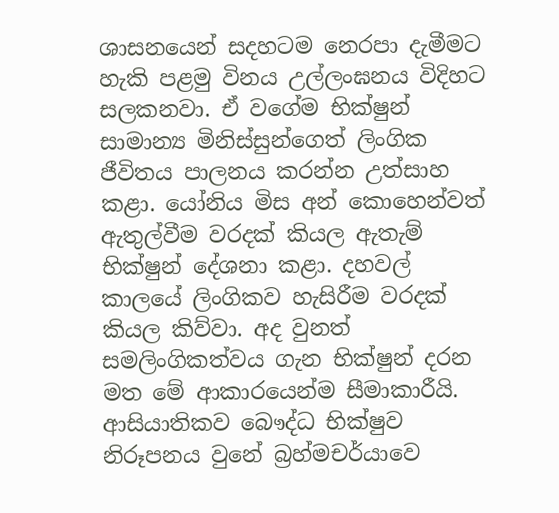ශාසනයෙන් සදහටම නෙරපා දැමීමට හැකි පළමු විනය උල්ලංඝනය විදිහට සලකනවා. ඒ වගේම භික්ෂුන් සාමාන්‍ය මිනිස්සුන්ගෙත් ලිංගික ජීවිතය පාලනය කරන්න උත්සාහ කළා. යෝනිය මිස අන් කොහෙන්වත් ඇතුල්වීම වරදක් කියල ඇතැම් භික්ෂුන් දේශනා කළා. දහවල් කාලයේ ලිංගිකව හැසිරීම වරදක් කියල කිව්වා. අද වුනත් සමලිංගිකත්වය ගැන භික්ෂුන් දරන මත මේ ආකාරයෙන්ම සීමාකාරීයි.  ආසියාතිකව බෞද්ධ භික්ෂුව නිරූපනය වුනේ බ්‍රහ්මචර්යාවෙ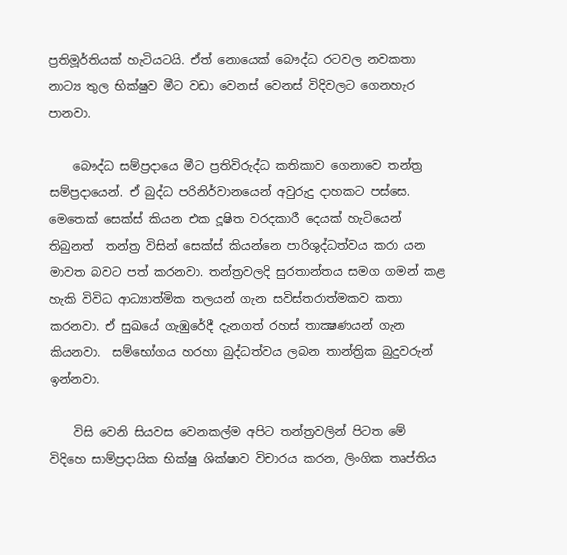ප්‍රතිමූර්තියක් හැටියටයි. ඒත් නොයෙක් බෞද්ධ රටවල නවකතා නාට්‍ය තුල භික්ෂුව මීට වඩා වෙනස් වෙනස් විදිවලට ගෙනහැර පානවා.

    බෞද්ධ සම්ප්‍රදායෙ මීට ප්‍රතිවිරුද්ධ කතිකාව ගෙනාවෙ තන්ත්‍ර සම්ප්‍රදායෙන්. ඒ බුද්ධ පරිනිර්වානයෙන් අවුරුදු දාහකට පස්සෙ. මෙතෙක් සෙක්ස් කියන එක දූෂිත වරදකාරී දෙයක් හැටියෙන් තිබුනත්  තන්ත්‍ර විසින් සෙක්ස් කියන්නෙ පාරිශුද්ධත්වය කරා යන මාවත බවට පත් කරනවා. තන්ත්‍රවලදි සුරතාන්තය සමග ගමන් කළ හැකි විවිධ ආධ්‍යාත්මික තලයන් ගැන සවිස්තරාත්මකව කතා කරනවා. ඒ සුඛයේ ගැඹුරේදී දැනගත් රහස් තාක්‍ෂණයන් ගැන කියනවා.  සම්භෝගය හරහා බුද්ධත්වය ලබන තාන්ත්‍රික බුදුවරුන් ඉන්නවා.

    විසි වෙනි සියවස වෙනකල්ම අපිට තන්ත්‍රවලින් පිටත මේ විදිහෙ සාම්ප්‍රදායික භික්ෂු ශික්ෂාව විචාරය කරන, ලිංගික තෘප්තිය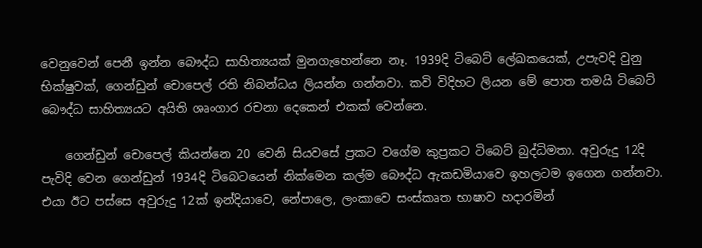වෙනුවෙන් පෙනී ඉන්න බෞද්ධ සාහිත්‍යයක් මුනගැහෙන්නෙ නෑ. 1939දි ටිබෙට් ලේඛකයෙක්, උපැවදි වුනු භික්ෂුවක්, ගෙන්ඩුන් චොපෙල් රති නිබන්ධය ලියන්න ගන්නවා. කවි විදිහට ලියන මේ පොත තමයි ටිබෙට් බෞද්ධ සාහිත්‍යයට අයිති ශෘංගාර රචනා දෙකෙන් එකක් වෙන්නෙ.

    ගෙන්ඩුන් චොපෙල් කියන්නෙ 20 වෙනි සියවසේ ප්‍රකට වගේම කුප්‍රකට ටිබෙට් බුද්ධිමතා. අවුරුදු 12දි පැවිදි වෙන ගෙන්ඩුන් 1934දි ටිබෙටයෙන් නික්මෙන කල්ම බෞද්ධ ඇකඩමියාවෙ ඉහලටම ඉගෙන ගන්නවා. එයා ඊට පස්සෙ අවුරුදු 12ක් ඉන්දියාවෙ, නේපාලෙ, ලංකාවෙ සංස්කෘත භාෂාව හදාරමින්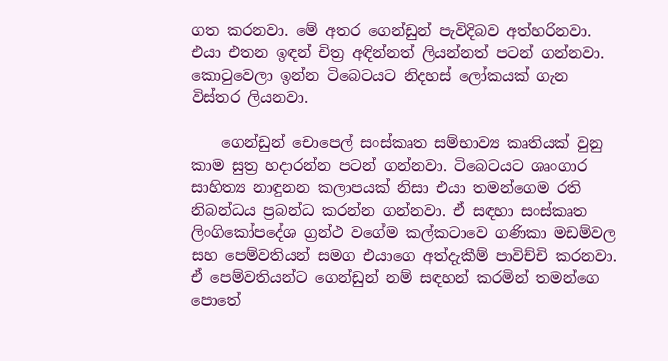ගත කරනවා. මේ අතර ගෙන්ඩුන් පැවිදිබව අත්හරිනවා. එයා එතන ඉඳන් චිත්‍ර අඳින්නත් ලියන්නත් පටන් ගන්නවා. කොටුවෙලා ඉන්න ටිබෙටයට නිදහස් ලෝකයක් ගැන විස්තර ලියනවා.

    ගෙන්ඩුන් චොපෙල් සංස්කෘත සම්භාව්‍ය කෘතියක් වුනු කාම සුත්‍ර හදාරන්න පටන් ගන්නවා. ටිබෙටයට ශෘංගාර සාහිත්‍ය නාඳුනන කලාපයක් නිසා එයා තමන්ගෙම රති නිබන්ධය ප්‍රබන්ධ කරන්න ගන්නවා. ඒ සඳහා සංස්කෘත ලිංගිකෝපදේශ ග්‍රන්ථ වගේම කල්කටාවෙ ගණිකා මඩම්වල සහ පෙම්වතියන් සමග එයාගෙ අත්දැකීම් පාවිච්චි කරනවා. ඒ පෙම්වතියන්ට ගෙන්ඩුන් නම් සඳහන් කරමින් තමන්ගෙ පොතේ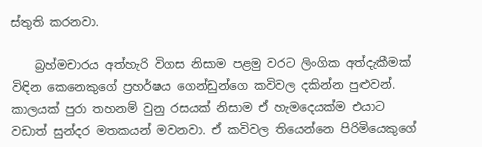ස්තුති කරනවා.

    බ්‍රහ්මචාරය අත්හැරි විගස නිසාම පළමු වරට ලිංගික අත්දැකීමක් විඳින කෙනෙකුගේ ප්‍රහර්ෂය ගෙන්ඩුන්ගෙ කවිවල දකින්න පුළුවන්. කාලයක් පුරා තහනම් වුනු රසයක් නිසාම ඒ හැමදෙයක්ම එයාට වඩාත් සුන්දර මතකයන් මවනවා. ඒ කවිවල තියෙන්නෙ පිරිමියෙකුගේ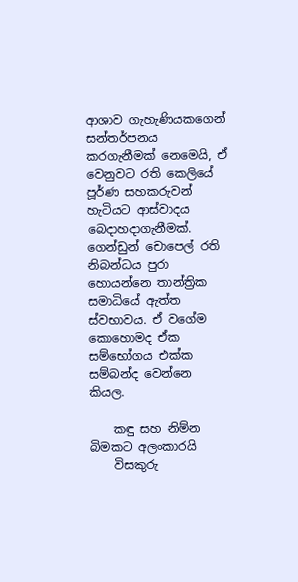ආශාව ගැහැණියකගෙන් සන්තර්පනය කරගැනීමක් නෙමෙයි, ඒ වෙනුවට රති කෙලියේ පූර්ණ සහකරුවන් හැටියට ආස්වාදය බෙදාහදාගැනීමක්. ගෙන්ඩුන් චොපෙල් රති නිබන්ධය පුරා හොයන්නෙ තාන්ත්‍රික සමාධියේ ඇත්ත ස්වභාවය. ඒ වගේම කොහොමද ඒක සම්භෝගය එක්ක සම්බන්ද වෙන්නෙ කියල.

    කඳු සහ නිම්න බිමකට අලංකාරයි
    විසකුරු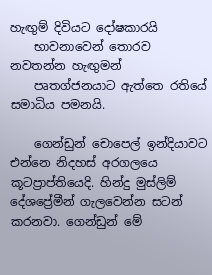හැඟුම් දිවියට දෝෂකාරයි
    භාවනාවෙන් තොරව නවතන්න හැඟුමන්
    පෘතග්ජනයාට ඇත්තෙ රතියේ සමාධිය පමනයි.

    ගෙන්ඩුන් චොපෙල් ඉන්දියාවට එන්නෙ නිදහස් අරගලයෙ කූටප්‍රාප්තියෙදි. හින්දු මුස්ලිම් දේශප්‍රේමීන් ගැලවෙන්න සටන් කරනවා. ගෙන්ඩුන් මේ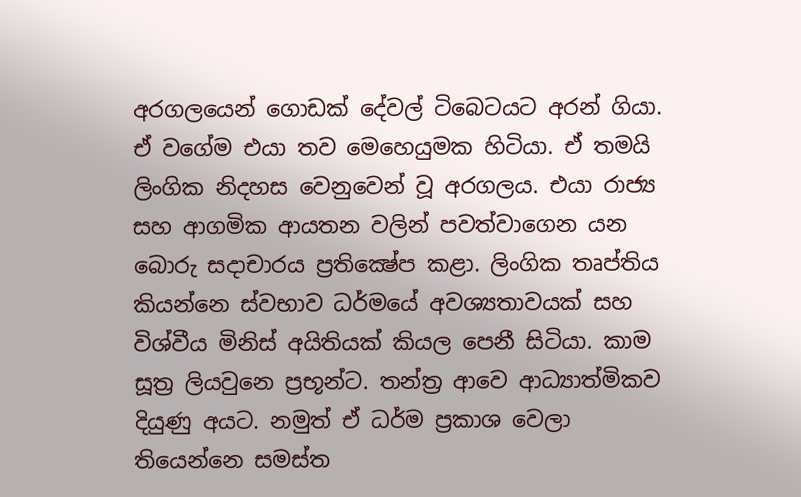අරගලයෙන් ගොඩක් දේවල් ටිබෙටයට අරන් ගියා. ඒ වගේම එයා තව මෙහෙයුමක හිටියා. ඒ තමයි ලිංගික නිදහස වෙනුවෙන් වූ අරගලය. එයා රාජ්‍ය සහ ආගමික ආයතන වලින් පවත්වාගෙන යන බොරු සදාචාරය ප්‍රතික්‍ෂේප කළා. ලිංගික තෘප්තිය කියන්නෙ ස්වභාව ධර්මයේ අවශ්‍යතාවයක් සහ විශ්වීය මිනිස් අයිතියක් කියල පෙනී සිටියා. කාම සූත්‍ර ලියවුනෙ ප්‍රභූන්ට. තන්ත්‍ර ආවෙ ආධ්‍යාත්මිකව දියුණු අයට. නමුත් ඒ ධර්ම ප්‍රකාශ වෙලා තියෙන්නෙ සමස්ත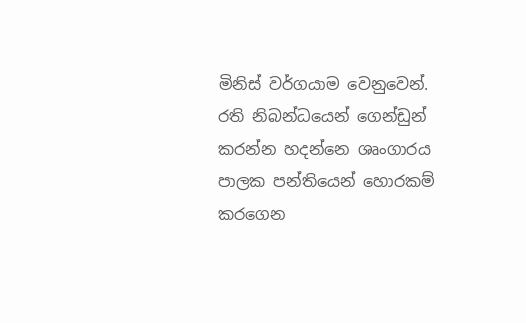මිනිස් වර්ගයාම වෙනුවෙන්. රති නිබන්ධයෙන් ගෙන්ඩුන් කරන්න හදන්නෙ ශෘංගාරය පාලක පන්තියෙන් හොරකම් කරගෙන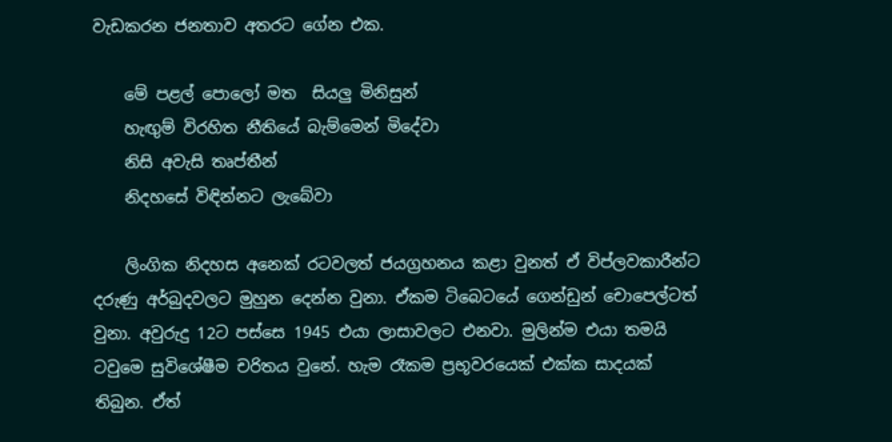වැඩකරන ජනතාව අතරට ගේන එක.

    මේ පළල් පොලෝ මත  සියලු මිනිසුන්
    හැඟුම් විරහිත නීතියේ බැම්මෙන් මිදේවා
    නිසි අවැසි තෘප්තීන්
    නිදහසේ විඳින්නට ලැබේවා

    ලිංගික නිදහස අනෙක් රටවලත් ජයග්‍රහනය කළා වුනත් ඒ විප්ලවකාරීන්ට දරුණු අර්බුදවලට මුහුන දෙන්න වුනා. ඒකම ටිබෙටයේ ගෙන්ඩුන් චොපෙල්ටත් වුනා. අවුරුදු 12ට පස්සෙ 1945 එයා ලාසාවලට එනවා. මුලින්ම එයා තමයි ටවුමෙ සුවිශේෂීම චරිතය වුනේ. හැම රෑකම ප්‍රභූවරයෙක් එක්ක සාදයක් තිබුන. ඒත්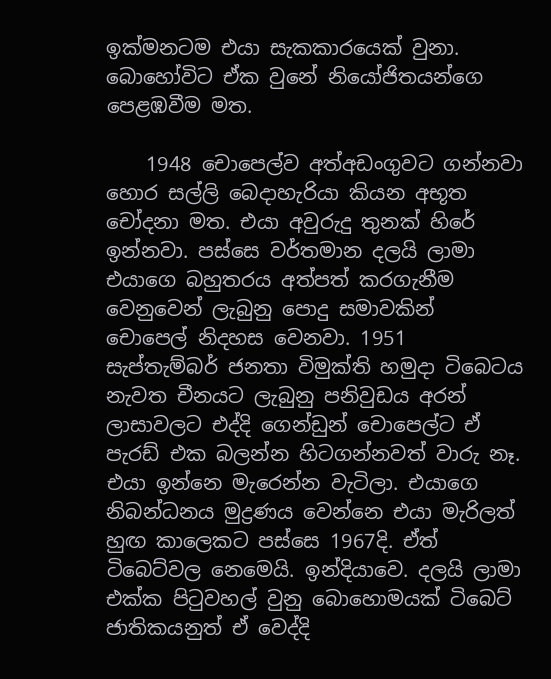ඉක්මනටම එයා සැකකාරයෙක් වුනා. බොහෝවිට ඒක වුනේ නියෝජිතයන්ගෙ පෙළඹවීම මත.

    1948 චොපෙල්ව අත්අඩංගුවට ගන්නවා හොර සල්ලි බෙදාහැරියා කියන අභූත චෝදනා මත. එයා අවුරුදු තුනක් හිරේ ඉන්නවා. පස්සෙ වර්තමාන දලයි ලාමා එයාගෙ බහුතරය අත්පත් කරගැනීම වෙනුවෙන් ලැබුනු පොදු සමාවකින් චොපෙල් නිදහස වෙනවා. 1951 සැප්තැම්බර් ජනතා විමුක්ති හමුදා ටිබෙටය නැවත චීනයට ලැබුනු පනිවුඩය අරන් ලාසාවලට එද්දි ගෙන්ඩුන් චොපෙල්ට ඒ පැරඩ් එක බලන්න හිටගන්නවත් වාරු නෑ. එයා ඉන්නෙ මැරෙන්න වැටිලා. එයාගෙ නිබන්ධනය මුද්‍රණය වෙන්නෙ එයා මැරිලත් හුඟ කාලෙකට පස්සෙ 1967දි. ඒත් ටිබෙට්වල නෙමෙයි. ඉන්දියාවෙ. දලයි ලාමා එක්ක පිටුවහල් වුනු බොහොමයක් ටිබෙට් ජාතිකයනුත් ඒ වෙද්දි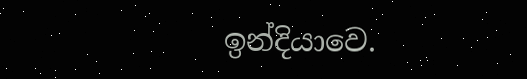ඉන්දියාවෙ.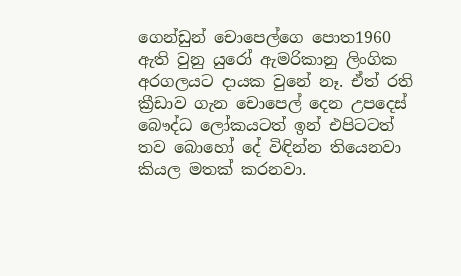ගෙන්ඩුන් චොපෙල්ගෙ පොත1960 ඇති වුනු යුරෝ ඇමරිකානු ලිංගික අරගලයට දායක වුනේ නෑ. ඒත් රති ක්‍රීඩාව ගැන චොපෙල් දෙන උපදෙස් බෞද්ධ ලෝකයටත් ඉන් එපිටටත් තව බොහෝ දේ විඳින්න තියෙනවා කියල මතක් කරනවා.